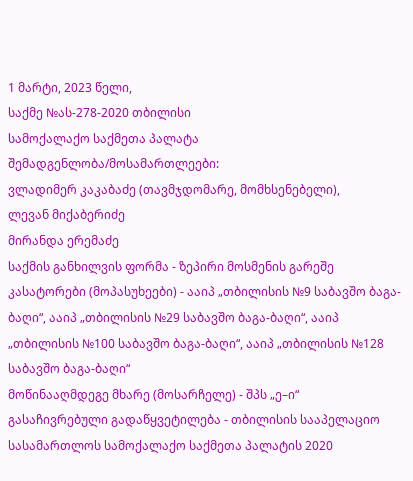1 მარტი, 2023 წელი,
საქმე №ას-278-2020 თბილისი
სამოქალაქო საქმეთა პალატა
შემადგენლობა/მოსამართლეები:
ვლადიმერ კაკაბაძე (თავმჯდომარე, მომხსენებელი),
ლევან მიქაბერიძე
მირანდა ერემაძე
საქმის განხილვის ფორმა - ზეპირი მოსმენის გარეშე
კასატორები (მოპასუხეები) - ააიპ „თბილისის №9 საბავშო ბაგა-ბაღი“, ააიპ „თბილისის №29 საბავშო ბაგა-ბაღი“, ააიპ „თბილისის №100 საბავშო ბაგა-ბაღი“, ააიპ „თბილისის №128 საბავშო ბაგა-ბაღი“
მოწინააღმდეგე მხარე (მოსარჩელე) - შპს „ე–ი“
გასაჩივრებული გადაწყვეტილება - თბილისის სააპელაციო სასამართლოს სამოქალაქო საქმეთა პალატის 2020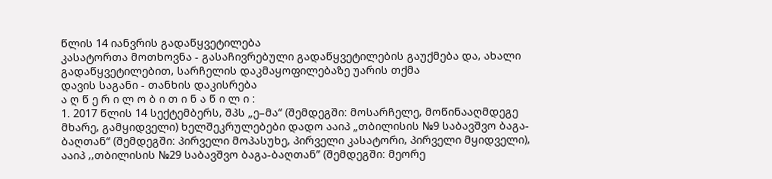წლის 14 იანვრის გადაწყვეტილება
კასატორთა მოთხოვნა - გასაჩივრებული გადაწყვეტილების გაუქმება და, ახალი გადაწყვეტილებით, სარჩელის დაკმაყოფილებაზე უარის თქმა
დავის საგანი - თანხის დაკისრება
ა ღ წ ე რ ი ლ ო ბ ი თ ი ნ ა წ ი ლ ი :
1. 2017 წლის 14 სექტემბერს, შპს „ე–მა“ (შემდეგში: მოსარჩელე, მოწინააღმდეგე მხარე, გამყიდველი) ხელშეკრულებები დადო ააიპ „თბილისის №9 საბავშვო ბაგა-ბაღთან“ (შემდეგში: პირველი მოპასუხე, პირველი კასატორი, პირველი მყიდველი), ააიპ ,,თბილისის №29 საბავშვო ბაგა-ბაღთან’’ (შემდეგში: მეორე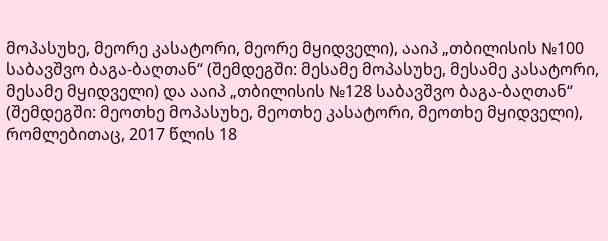მოპასუხე, მეორე კასატორი, მეორე მყიდველი), ააიპ „თბილისის №100 საბავშვო ბაგა-ბაღთან“ (შემდეგში: მესამე მოპასუხე, მესამე კასატორი, მესამე მყიდველი) და ააიპ „თბილისის №128 საბავშვო ბაგა-ბაღთან“ (შემდეგში: მეოთხე მოპასუხე, მეოთხე კასატორი, მეოთხე მყიდველი), რომლებითაც, 2017 წლის 18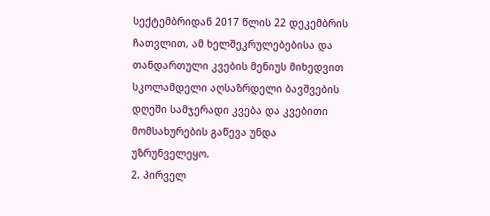სექტემბრიდან 2017 წლის 22 დეკემბრის ჩათვლით, ამ ხელშეკრულებებისა და თანდართული კვების მენიუს მიხედვით სკოლამდელი აღსაზრდელი ბავშვების დღეში სამჯერადი კვება და კვებითი მომსახურების გაწევა უნდა უზრუნველეყო.
2. პირველ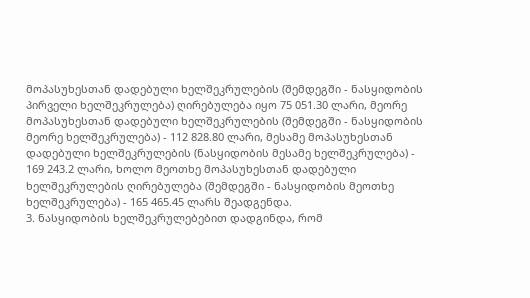მოპასუხესთან დადებული ხელშეკრულების (შემდეგში - ნასყიდობის პირველი ხელშეკრულება) ღირებულება იყო 75 051.30 ლარი, მეორე მოპასუხესთან დადებული ხელშეკრულების (შემდეგში - ნასყიდობის მეორე ხელშეკრულება) - 112 828.80 ლარი, მესამე მოპასუხესთან დადებული ხელშეკრულების (ნასყიდობის მესამე ხელშეკრულება) - 169 243.2 ლარი, ხოლო მეოთხე მოპასუხესთან დადებული ხელშეკრულების ღირებულება (შემდეგში - ნასყიდობის მეოთხე ხელშეკრულება) - 165 465.45 ლარს შეადგენდა.
3. ნასყიდობის ხელშეკრულებებით დადგინდა, რომ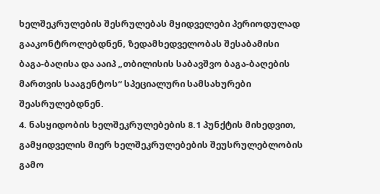ხელშეკრულების შესრულებას მყიდველები პერიოდულად გააკონტროლებდნენ, ზედამხედველობას შესაბამისი ბაგა-ბაღისა და ააიპ „თბილისის საბავშვო ბაგა-ბაღების მართვის სააგენტოს“ სპეციალური სამსახურები შეასრულებდნენ.
4. ნასყიდობის ხელშეკრულებების 8.1 პუნქტის მიხედვით, გამყიდველის მიერ ხელშეკრულებების შეუსრულებლობის გამო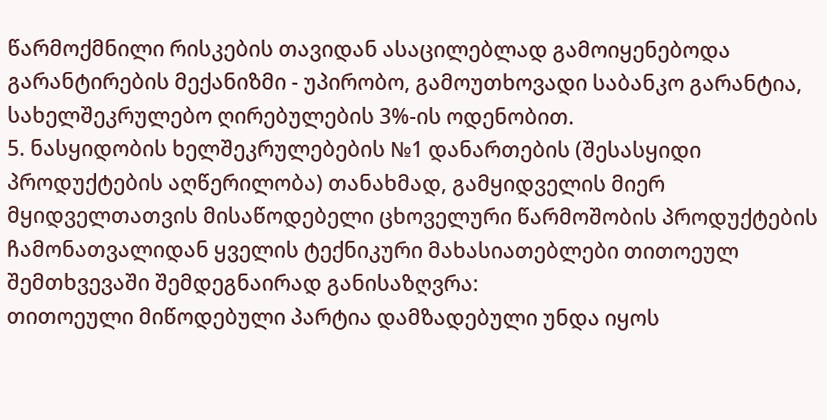წარმოქმნილი რისკების თავიდან ასაცილებლად გამოიყენებოდა გარანტირების მექანიზმი - უპირობო, გამოუთხოვადი საბანკო გარანტია, სახელშეკრულებო ღირებულების 3%-ის ოდენობით.
5. ნასყიდობის ხელშეკრულებების №1 დანართების (შესასყიდი პროდუქტების აღწერილობა) თანახმად, გამყიდველის მიერ მყიდველთათვის მისაწოდებელი ცხოველური წარმოშობის პროდუქტების ჩამონათვალიდან ყველის ტექნიკური მახასიათებლები თითოეულ შემთხვევაში შემდეგნაირად განისაზღვრა:
თითოეული მიწოდებული პარტია დამზადებული უნდა იყოს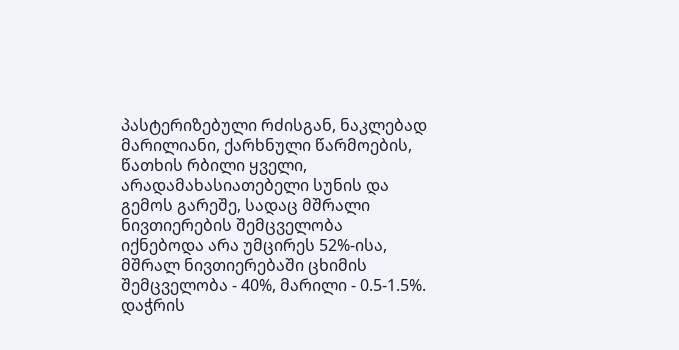პასტერიზებული რძისგან, ნაკლებად მარილიანი, ქარხნული წარმოების, წათხის რბილი ყველი, არადამახასიათებელი სუნის და გემოს გარეშე, სადაც მშრალი ნივთიერების შემცველობა იქნებოდა არა უმცირეს 52%-ისა, მშრალ ნივთიერებაში ცხიმის შემცველობა - 40%, მარილი - 0.5-1.5%. დაჭრის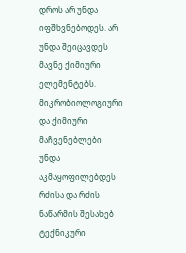დროს არ უნდა იფშხვნებოდეს. არ უნდა შეიცავდეს მავნე ქიმიური ელემენტებს. მიკრობიოლოგიური და ქიმიური მაჩვენებლები უნდა აკმაყოფილებდეს რძისა და რძის ნაწარმის შესახებ ტექნიკური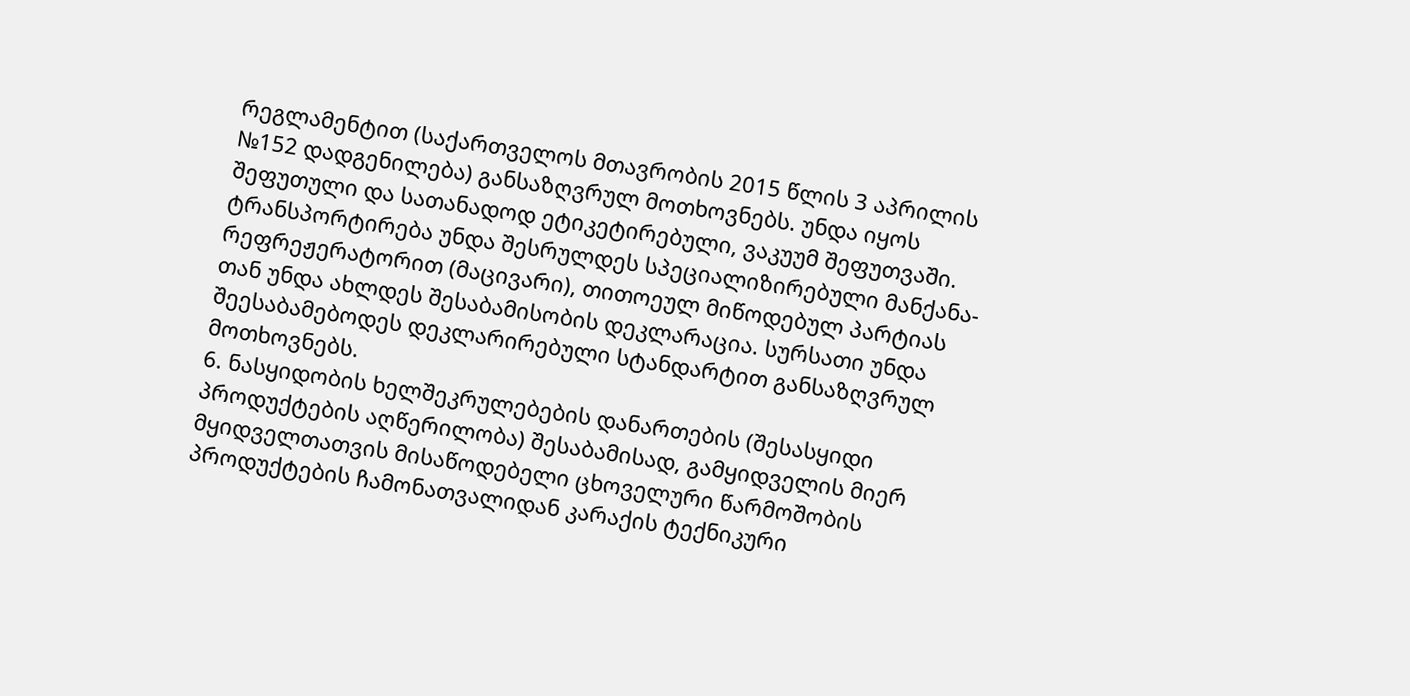რეგლამენტით (საქართველოს მთავრობის 2015 წლის 3 აპრილის №152 დადგენილება) განსაზღვრულ მოთხოვნებს. უნდა იყოს შეფუთული და სათანადოდ ეტიკეტირებული, ვაკუუმ შეფუთვაში. ტრანსპორტირება უნდა შესრულდეს სპეციალიზირებული მანქანა-რეფრეჟერატორით (მაცივარი), თითოეულ მიწოდებულ პარტიას თან უნდა ახლდეს შესაბამისობის დეკლარაცია. სურსათი უნდა შეესაბამებოდეს დეკლარირებული სტანდარტით განსაზღვრულ მოთხოვნებს.
6. ნასყიდობის ხელშეკრულებების დანართების (შესასყიდი პროდუქტების აღწერილობა) შესაბამისად, გამყიდველის მიერ მყიდველთათვის მისაწოდებელი ცხოველური წარმოშობის პროდუქტების ჩამონათვალიდან კარაქის ტექნიკური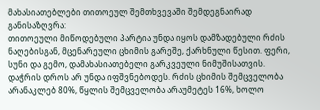მახასიათებლები თითოეულ შემთხვევაში შემდეგნაირად განისაზღვრა:
თითოეული მიწოდებული პარტია უნდა იყოს დამზადებული რძის ნაღებისგან, მცენარეული ცხიმის გარეშე, ქარხნული წესით. ფერი, სუნი და გემო, დამახასიათებელი გარკვეული ნიმუშისათვის. დაჭრის დროს არ უნდა იფშვნებოდეს. რძის ცხიმის შემცველობა არანაკლებ 80%, წყლის შემცველობა არაუმეტეს 16%, ხოლო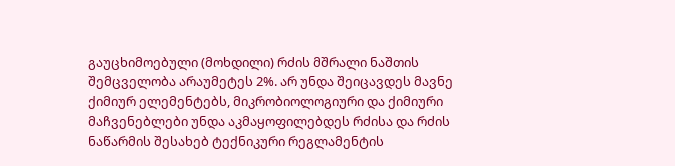გაუცხიმოებული (მოხდილი) რძის მშრალი ნაშთის შემცველობა არაუმეტეს 2%. არ უნდა შეიცავდეს მავნე ქიმიურ ელემენტებს, მიკრობიოლოგიური და ქიმიური მაჩვენებლები უნდა აკმაყოფილებდეს რძისა და რძის ნაწარმის შესახებ ტექნიკური რეგლამენტის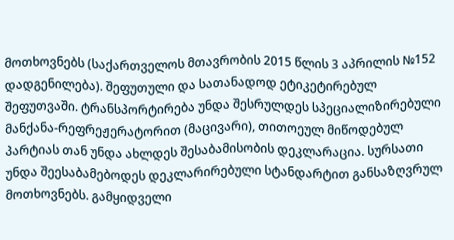მოთხოვნებს (საქართველოს მთავრობის 2015 წლის 3 აპრილის №152 დადგენილება). შეფუთული და სათანადოდ ეტიკეტირებულ შეფუთვაში. ტრანსპორტირება უნდა შესრულდეს სპეციალიზირებული მანქანა-რეფრეჟერატორით (მაცივარი), თითოეულ მიწოდებულ პარტიას თან უნდა ახლდეს შესაბამისობის დეკლარაცია. სურსათი უნდა შეესაბამებოდეს დეკლარირებული სტანდარტით განსაზღვრულ მოთხოვნებს. გამყიდველი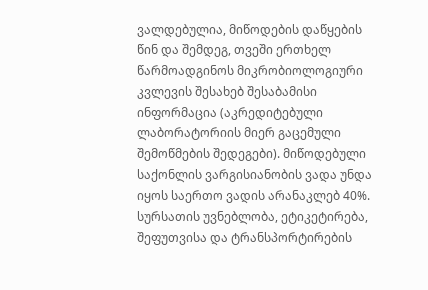ვალდებულია, მიწოდების დაწყების წინ და შემდეგ, თვეში ერთხელ წარმოადგინოს მიკრობიოლოგიური კვლევის შესახებ შესაბამისი ინფორმაცია (აკრედიტებული ლაბორატორიის მიერ გაცემული შემოწმების შედეგები). მიწოდებული საქონლის ვარგისიანობის ვადა უნდა იყოს საერთო ვადის არანაკლებ 40%. სურსათის უვნებლობა, ეტიკეტირება, შეფუთვისა და ტრანსპორტირების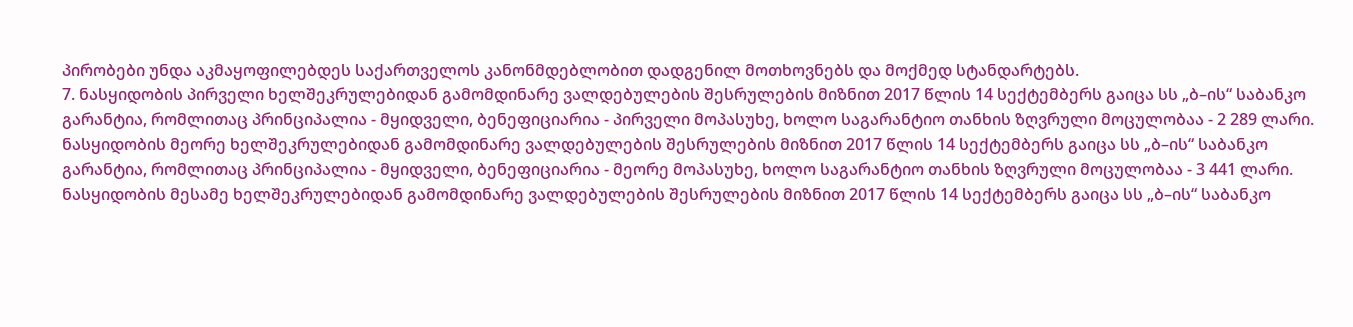პირობები უნდა აკმაყოფილებდეს საქართველოს კანონმდებლობით დადგენილ მოთხოვნებს და მოქმედ სტანდარტებს.
7. ნასყიდობის პირველი ხელშეკრულებიდან გამომდინარე ვალდებულების შესრულების მიზნით 2017 წლის 14 სექტემბერს გაიცა სს „ბ–ის“ საბანკო გარანტია, რომლითაც პრინციპალია - მყიდველი, ბენეფიციარია - პირველი მოპასუხე, ხოლო საგარანტიო თანხის ზღვრული მოცულობაა - 2 289 ლარი.
ნასყიდობის მეორე ხელშეკრულებიდან გამომდინარე ვალდებულების შესრულების მიზნით 2017 წლის 14 სექტემბერს გაიცა სს „ბ–ის“ საბანკო გარანტია, რომლითაც პრინციპალია - მყიდველი, ბენეფიციარია - მეორე მოპასუხე, ხოლო საგარანტიო თანხის ზღვრული მოცულობაა - 3 441 ლარი.
ნასყიდობის მესამე ხელშეკრულებიდან გამომდინარე ვალდებულების შესრულების მიზნით 2017 წლის 14 სექტემბერს გაიცა სს „ბ–ის“ საბანკო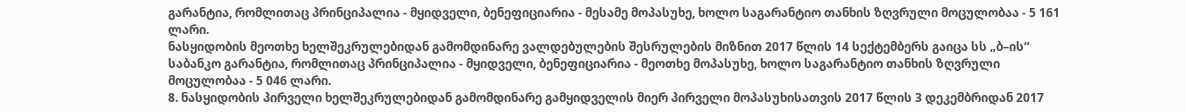გარანტია, რომლითაც პრინციპალია - მყიდველი, ბენეფიციარია - მესამე მოპასუხე, ხოლო საგარანტიო თანხის ზღვრული მოცულობაა - 5 161 ლარი.
ნასყიდობის მეოთხე ხელშეკრულებიდან გამომდინარე ვალდებულების შესრულების მიზნით 2017 წლის 14 სექტემბერს გაიცა სს „ბ–ის“ საბანკო გარანტია, რომლითაც პრინციპალია - მყიდველი, ბენეფიციარია - მეოთხე მოპასუხე, ხოლო საგარანტიო თანხის ზღვრული მოცულობაა - 5 046 ლარი.
8. ნასყიდობის პირველი ხელშეკრულებიდან გამომდინარე გამყიდველის მიერ პირველი მოპასუხისათვის 2017 წლის 3 დეკემბრიდან 2017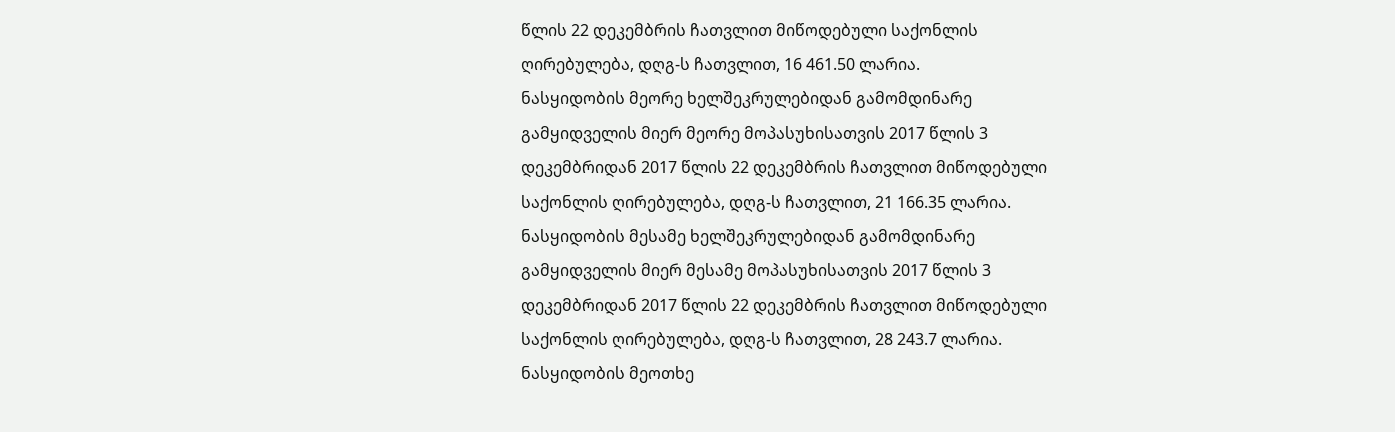წლის 22 დეკემბრის ჩათვლით მიწოდებული საქონლის ღირებულება, დღგ-ს ჩათვლით, 16 461.50 ლარია.
ნასყიდობის მეორე ხელშეკრულებიდან გამომდინარე გამყიდველის მიერ მეორე მოპასუხისათვის 2017 წლის 3 დეკემბრიდან 2017 წლის 22 დეკემბრის ჩათვლით მიწოდებული საქონლის ღირებულება, დღგ-ს ჩათვლით, 21 166.35 ლარია.
ნასყიდობის მესამე ხელშეკრულებიდან გამომდინარე გამყიდველის მიერ მესამე მოპასუხისათვის 2017 წლის 3 დეკემბრიდან 2017 წლის 22 დეკემბრის ჩათვლით მიწოდებული საქონლის ღირებულება, დღგ-ს ჩათვლით, 28 243.7 ლარია.
ნასყიდობის მეოთხე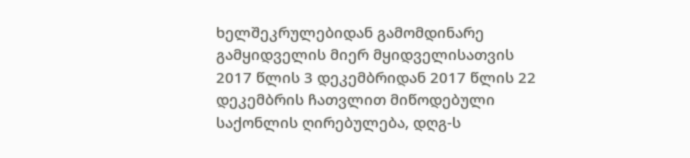ხელშეკრულებიდან გამომდინარე გამყიდველის მიერ მყიდველისათვის 2017 წლის 3 დეკემბრიდან 2017 წლის 22 დეკემბრის ჩათვლით მიწოდებული საქონლის ღირებულება, დღგ-ს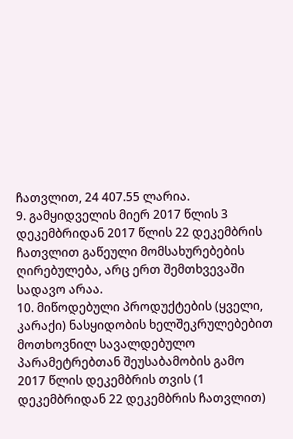ჩათვლით, 24 407.55 ლარია.
9. გამყიდველის მიერ 2017 წლის 3 დეკემბრიდან 2017 წლის 22 დეკემბრის ჩათვლით გაწეული მომსახურებების ღირებულება, არც ერთ შემთხვევაში სადავო არაა.
10. მიწოდებული პროდუქტების (ყველი, კარაქი) ნასყიდობის ხელშეკრულებებით მოთხოვნილ სავალდებულო პარამეტრებთან შეუსაბამობის გამო 2017 წლის დეკემბრის თვის (1 დეკემბრიდან 22 დეკემბრის ჩათვლით)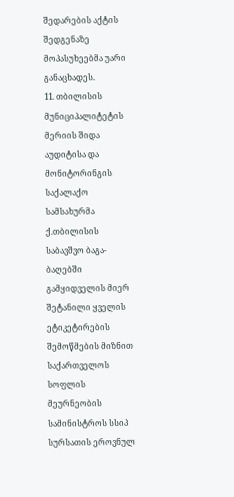შედარების აქტის შედგენაზე მოპასუხეებმა უარი განაცხადეს.
11. თბილისის მუნიციპალიტეტის მერიის შიდა აუდიტისა და მონიტორინგის საქალაქო სამსახურმა ქ.თბილისის საბავშვო ბაგა-ბაღებში გამყიდველის მიერ შეტანილი ყველის ეტიკეტირების შემოწმების მიზნით საქართველოს სოფლის მეურნეობის სამინისტროს სსიპ სურსათის ეროვნულ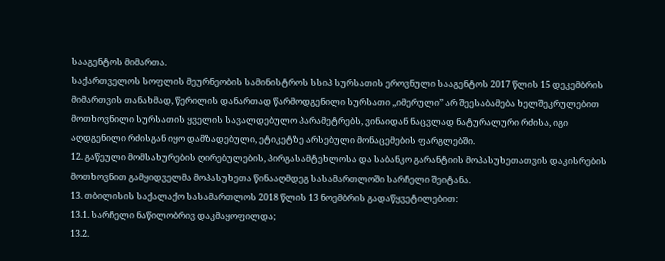სააგენტოს მიმართა.
საქართველოს სოფლის მეურნეობის სამინისტროს სსიპ სურსათის ეროვნული სააგენტოს 2017 წლის 15 დეკემბრის მიმართვის თანახმად, წერილის დანართად წარმოდგენილი სურსათი ,,იმერული’’ არ შეესაბამება ხელშეკრულებით მოთხოვნილი სურსათის ყველის სავალდებულო პარამეტრებს, ვინაიდან ნაცვლად ნატურალური რძისა, იგი აღდგენილი რძისგან იყო დამზადებული, ეტიკეტზე არსებული მონაცემების ფარგლებში.
12. გაწეული მომსახურების ღირებულების, პირგასამტეხლოსა და საბანკო გარანტიის მოპასუხეთათვის დაკისრების მოთხოვნით გამყიდველმა მოპასუხეთა წინააღმდეგ სასამართლოში სარჩელი შეიტანა.
13. თბილისის საქალაქო სასამართლოს 2018 წლის 13 ნოემბრის გადაწყვეტილებით:
13.1. სარჩელი ნაწილობრივ დაკმაყოფილდა;
13.2.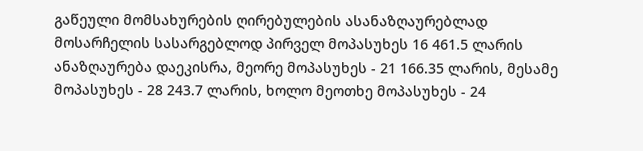გაწეული მომსახურების ღირებულების ასანაზღაურებლად მოსარჩელის სასარგებლოდ პირველ მოპასუხეს 16 461.5 ლარის ანაზღაურება დაეკისრა, მეორე მოპასუხეს - 21 166.35 ლარის, მესამე მოპასუხეს - 28 243.7 ლარის, ხოლო მეოთხე მოპასუხეს - 24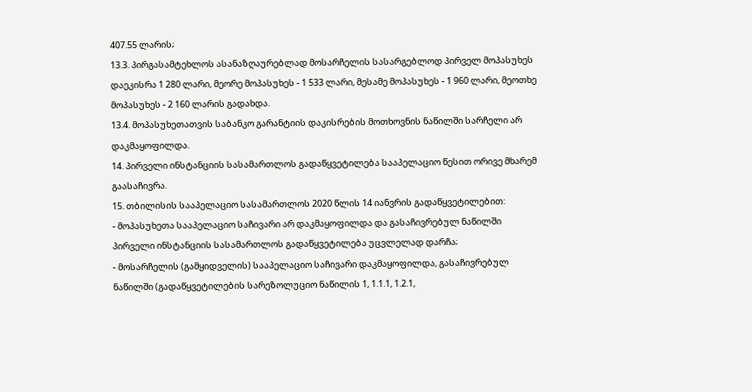407.55 ლარის;
13.3. პირგასამტეხლოს ასანაზღაურებლად მოსარჩელის სასარგებლოდ პირველ მოპასუხეს დაეკისრა 1 280 ლარი, მეორე მოპასუხეს - 1 533 ლარი, მესამე მოპასუხეს - 1 960 ლარი, მეოთხე მოპასუხეს - 2 160 ლარის გადახდა.
13.4. მოპასუხეთათვის საბანკო გარანტიის დაკისრების მოთხოვნის ნაწილში სარჩელი არ დაკმაყოფილდა.
14. პირველი ინსტანციის სასამართლოს გადაწყვეტილება სააპელაციო წესით ორივე მხარემ გაასაჩივრა.
15. თბილისის სააპელაციო სასამართლოს 2020 წლის 14 იანვრის გადაწყვეტილებით:
- მოპასუხეთა სააპელაციო საჩივარი არ დაკმაყოფილდა და გასაჩივრებულ ნაწილში პირველი ინსტანციის სასამართლოს გადაწყვეტილება უცვლელად დარჩა;
- მოსარჩელის (გამყიდველის) სააპელაციო საჩივარი დაკმაყოფილდა, გასაჩივრებულ ნაწილში (გადაწყვეტილების სარეზოლუციო ნაწილის 1, 1.1.1, 1.2.1,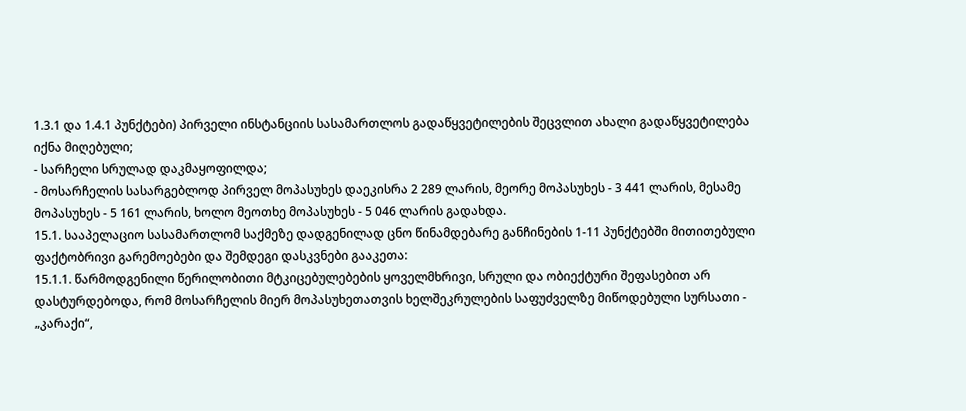1.3.1 და 1.4.1 პუნქტები) პირველი ინსტანციის სასამართლოს გადაწყვეტილების შეცვლით ახალი გადაწყვეტილება იქნა მიღებული;
- სარჩელი სრულად დაკმაყოფილდა;
- მოსარჩელის სასარგებლოდ პირველ მოპასუხეს დაეკისრა 2 289 ლარის, მეორე მოპასუხეს - 3 441 ლარის, მესამე მოპასუხეს - 5 161 ლარის, ხოლო მეოთხე მოპასუხეს - 5 046 ლარის გადახდა.
15.1. სააპელაციო სასამართლომ საქმეზე დადგენილად ცნო წინამდებარე განჩინების 1-11 პუნქტებში მითითებული ფაქტობრივი გარემოებები და შემდეგი დასკვნები გააკეთა:
15.1.1. წარმოდგენილი წერილობითი მტკიცებულებების ყოველმხრივი, სრული და ობიექტური შეფასებით არ დასტურდებოდა, რომ მოსარჩელის მიერ მოპასუხეთათვის ხელშეკრულების საფუძველზე მიწოდებული სურსათი - „კარაქი“,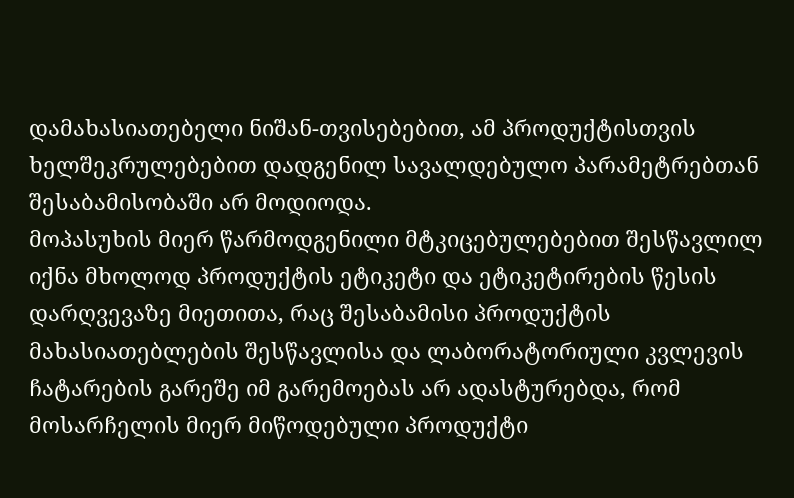დამახასიათებელი ნიშან-თვისებებით, ამ პროდუქტისთვის ხელშეკრულებებით დადგენილ სავალდებულო პარამეტრებთან შესაბამისობაში არ მოდიოდა.
მოპასუხის მიერ წარმოდგენილი მტკიცებულებებით შესწავლილ იქნა მხოლოდ პროდუქტის ეტიკეტი და ეტიკეტირების წესის დარღვევაზე მიეთითა, რაც შესაბამისი პროდუქტის მახასიათებლების შესწავლისა და ლაბორატორიული კვლევის ჩატარების გარეშე იმ გარემოებას არ ადასტურებდა, რომ მოსარჩელის მიერ მიწოდებული პროდუქტი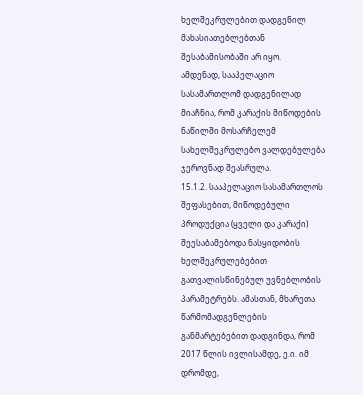ხელშეკრულებით დადგენილ მახასიათებლებთან შესაბამისობაში არ იყო.
ამდენად, სააპელაციო სასამართლომ დადგენილად მიაჩნია, რომ კარაქის მიწოდების ნაწილში მოსარჩელემ სახელშეკრულებო ვალდებულება ჯეროვნად შეასრულა.
15.1.2. სააპელაციო სასამართლოს შეფასებით, მიწოდებული პროდუქცია (ყველი და კარაქი) შეესაბამებოდა ნასყიდობის ხელშეკრულებებით გათვალისწინებულ უვნებლობის პარამეტრებს. ამასთან, მხარეთა წარმომადგენლების განმარტებებით დადგინდა, რომ 2017 წლის ივლისამდე, ე.ი. იმ დრომდე,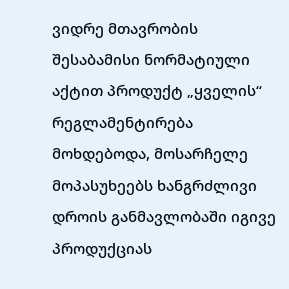ვიდრე მთავრობის შესაბამისი ნორმატიული აქტით პროდუქტ „ყველის“ რეგლამენტირება მოხდებოდა, მოსარჩელე მოპასუხეებს ხანგრძლივი დროის განმავლობაში იგივე პროდუქციას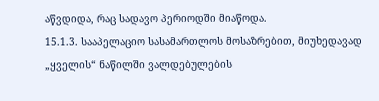აწვდიდა, რაც სადავო პერიოდში მიაწოდა.
15.1.3. სააპელაციო სასამართლოს მოსაზრებით, მიუხედავად „ყველის“ ნაწილში ვალდებულების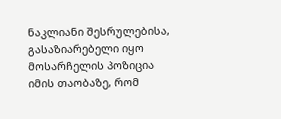ნაკლიანი შესრულებისა, გასაზიარებელი იყო მოსარჩელის პოზიცია იმის თაობაზე, რომ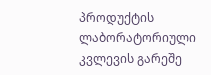პროდუქტის ლაბორატორიული კვლევის გარეშე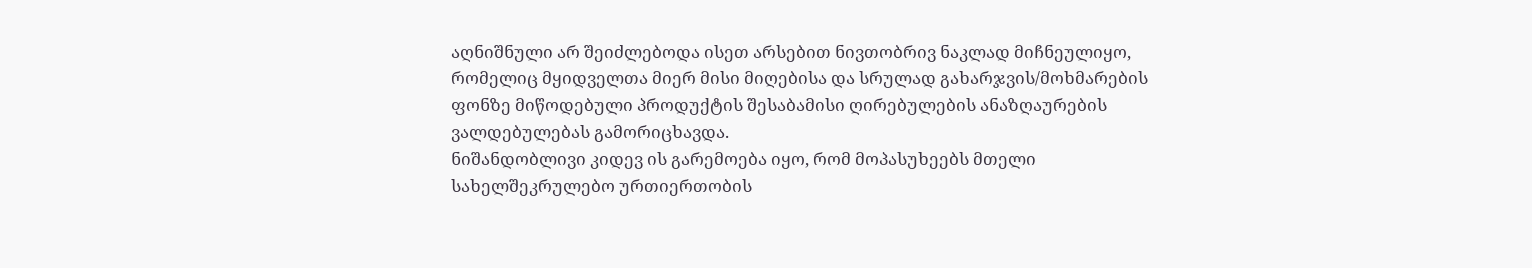აღნიშნული არ შეიძლებოდა ისეთ არსებით ნივთობრივ ნაკლად მიჩნეულიყო, რომელიც მყიდველთა მიერ მისი მიღებისა და სრულად გახარჯვის/მოხმარების ფონზე მიწოდებული პროდუქტის შესაბამისი ღირებულების ანაზღაურების ვალდებულებას გამორიცხავდა.
ნიშანდობლივი კიდევ ის გარემოება იყო, რომ მოპასუხეებს მთელი სახელშეკრულებო ურთიერთობის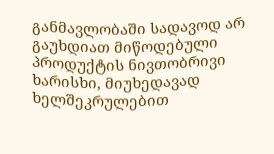განმავლობაში სადავოდ არ გაუხდიათ მიწოდებული პროდუქტის ნივთობრივი ხარისხი, მიუხედავად ხელშეკრულებით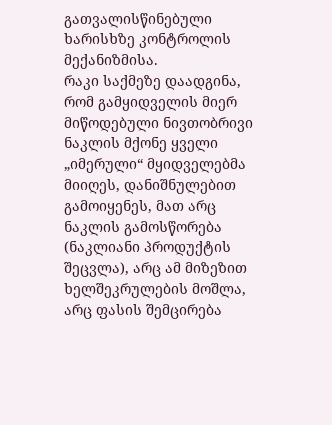გათვალისწინებული ხარისხზე კონტროლის მექანიზმისა.
რაკი საქმეზე დაადგინა, რომ გამყიდველის მიერ მიწოდებული ნივთობრივი ნაკლის მქონე ყველი „იმერული“ მყიდველებმა მიიღეს, დანიშნულებით გამოიყენეს, მათ არც ნაკლის გამოსწორება (ნაკლიანი პროდუქტის შეცვლა), არც ამ მიზეზით ხელშეკრულების მოშლა, არც ფასის შემცირება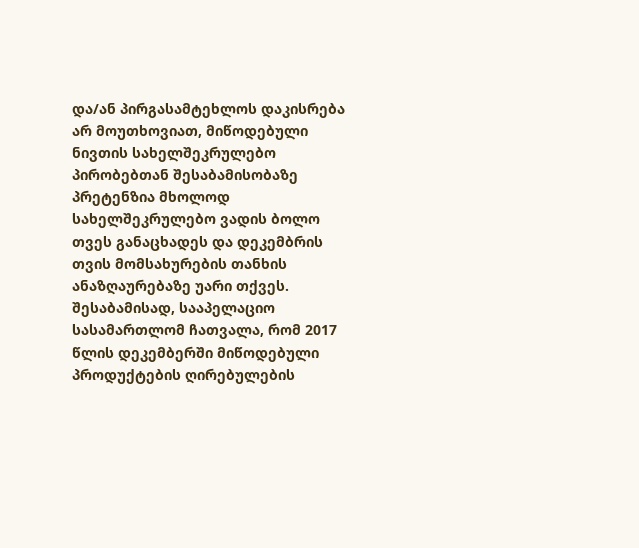და/ან პირგასამტეხლოს დაკისრება არ მოუთხოვიათ, მიწოდებული ნივთის სახელშეკრულებო პირობებთან შესაბამისობაზე პრეტენზია მხოლოდ სახელშეკრულებო ვადის ბოლო თვეს განაცხადეს და დეკემბრის თვის მომსახურების თანხის ანაზღაურებაზე უარი თქვეს. შესაბამისად, სააპელაციო სასამართლომ ჩათვალა, რომ 2017 წლის დეკემბერში მიწოდებული პროდუქტების ღირებულების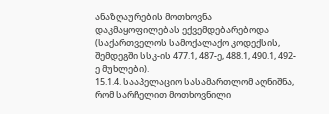ანაზღაურების მოთხოვნა დაკმაყოფილებას ექვემდებარებოდა (საქართველოს სამოქალაქო კოდექსის, შემდეგში სსკ-ის 477.1, 487-ე, 488.1, 490.1, 492-ე მუხლები).
15.1.4. სააპელაციო სასამართლომ აღნიშნა, რომ სარჩელით მოთხოვნილი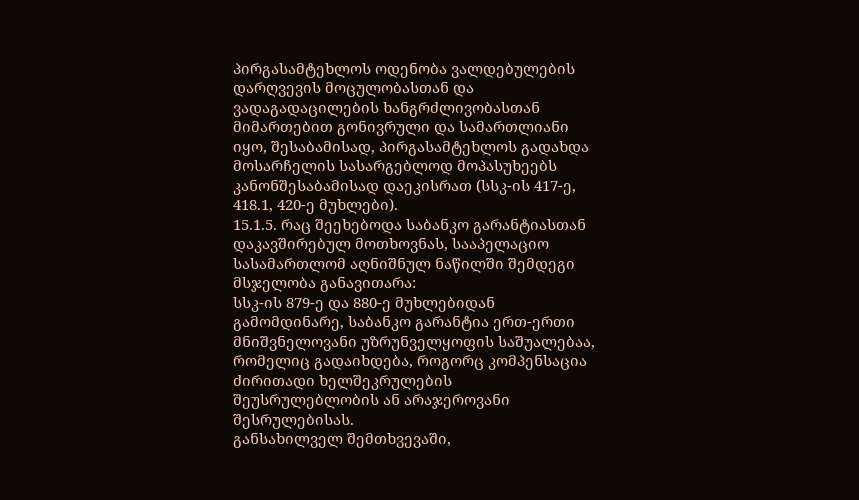პირგასამტეხლოს ოდენობა ვალდებულების დარღვევის მოცულობასთან და ვადაგადაცილების ხანგრძლივობასთან მიმართებით გონივრული და სამართლიანი იყო, შესაბამისად, პირგასამტეხლოს გადახდა მოსარჩელის სასარგებლოდ მოპასუხეებს კანონშესაბამისად დაეკისრათ (სსკ-ის 417-ე, 418.1, 420-ე მუხლები).
15.1.5. რაც შეეხებოდა საბანკო გარანტიასთან დაკავშირებულ მოთხოვნას, სააპელაციო სასამართლომ აღნიშნულ ნაწილში შემდეგი მსჯელობა განავითარა:
სსკ-ის 879-ე და 880-ე მუხლებიდან გამომდინარე, საბანკო გარანტია ერთ-ერთი მნიშვნელოვანი უზრუნველყოფის საშუალებაა, რომელიც გადაიხდება, როგორც კომპენსაცია ძირითადი ხელშეკრულების შეუსრულებლობის ან არაჯეროვანი შესრულებისას.
განსახილველ შემთხვევაში,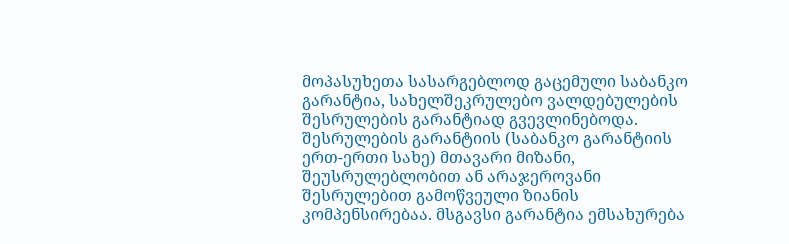მოპასუხეთა სასარგებლოდ გაცემული საბანკო გარანტია, სახელშეკრულებო ვალდებულების შესრულების გარანტიად გვევლინებოდა. შესრულების გარანტიის (საბანკო გარანტიის ერთ-ერთი სახე) მთავარი მიზანი, შეუსრულებლობით ან არაჯეროვანი შესრულებით გამოწვეული ზიანის კომპენსირებაა. მსგავსი გარანტია ემსახურება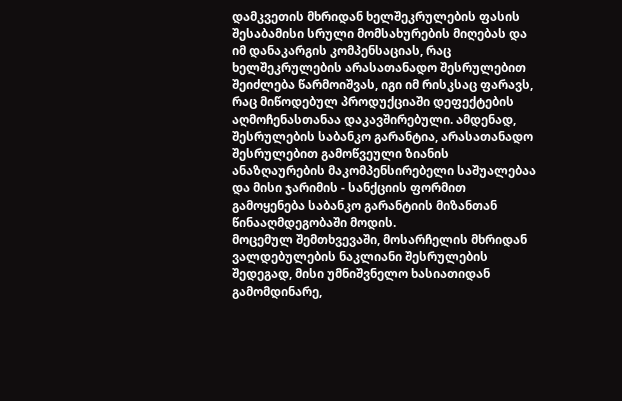დამკვეთის მხრიდან ხელშეკრულების ფასის შესაბამისი სრული მომსახურების მიღებას და იმ დანაკარგის კომპენსაციას, რაც ხელშეკრულების არასათანადო შესრულებით შეიძლება წარმოიშვას, იგი იმ რისკსაც ფარავს, რაც მიწოდებულ პროდუქციაში დეფექტების აღმოჩენასთანაა დაკავშირებული. ამდენად, შესრულების საბანკო გარანტია, არასათანადო შესრულებით გამოწვეული ზიანის ანაზღაურების მაკომპენსირებელი საშუალებაა და მისი ჯარიმის - სანქციის ფორმით გამოყენება საბანკო გარანტიის მიზანთან წინააღმდეგობაში მოდის.
მოცემულ შემთხვევაში, მოსარჩელის მხრიდან ვალდებულების ნაკლიანი შესრულების შედეგად, მისი უმნიშვნელო ხასიათიდან გამომდინარე,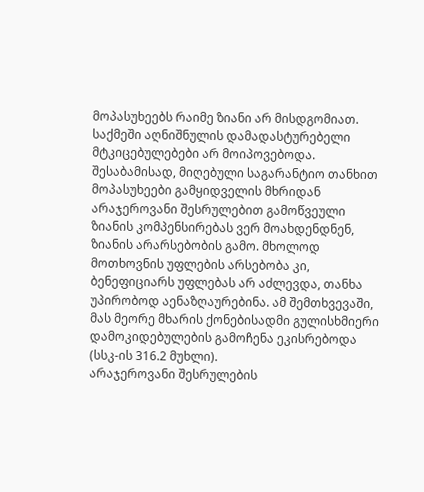მოპასუხეებს რაიმე ზიანი არ მისდგომიათ. საქმეში აღნიშნულის დამადასტურებელი მტკიცებულებები არ მოიპოვებოდა. შესაბამისად, მიღებული საგარანტიო თანხით მოპასუხეები გამყიდველის მხრიდან არაჯეროვანი შესრულებით გამოწვეული ზიანის კომპენსირებას ვერ მოახდენდნენ, ზიანის არარსებობის გამო. მხოლოდ მოთხოვნის უფლების არსებობა კი, ბენეფიციარს უფლებას არ აძლევდა, თანხა უპირობოდ აენაზღაურებინა. ამ შემთხვევაში, მას მეორე მხარის ქონებისადმი გულისხმიერი დამოკიდებულების გამოჩენა ეკისრებოდა (სსკ-ის 316.2 მუხლი).
არაჯეროვანი შესრულების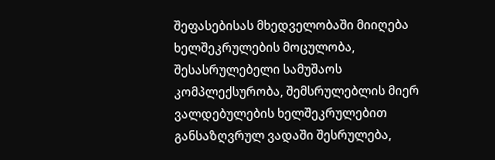შეფასებისას მხედველობაში მიიღება ხელშეკრულების მოცულობა, შესასრულებელი სამუშაოს კომპლექსურობა, შემსრულებლის მიერ ვალდებულების ხელშეკრულებით განსაზღვრულ ვადაში შესრულება,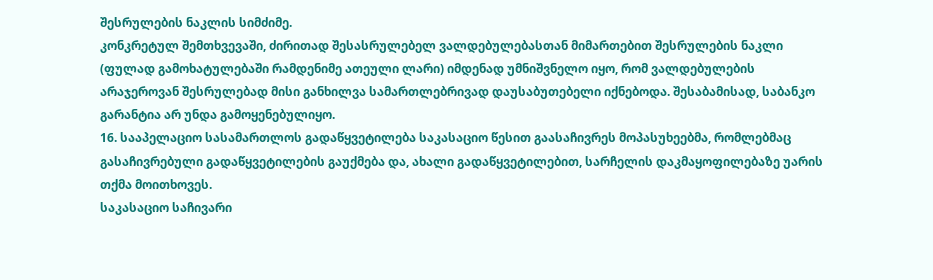შესრულების ნაკლის სიმძიმე.
კონკრეტულ შემთხვევაში, ძირითად შესასრულებელ ვალდებულებასთან მიმართებით შესრულების ნაკლი (ფულად გამოხატულებაში რამდენიმე ათეული ლარი) იმდენად უმნიშვნელო იყო, რომ ვალდებულების არაჯეროვან შესრულებად მისი განხილვა სამართლებრივად დაუსაბუთებელი იქნებოდა. შესაბამისად, საბანკო გარანტია არ უნდა გამოყენებულიყო.
16. სააპელაციო სასამართლოს გადაწყვეტილება საკასაციო წესით გაასაჩივრეს მოპასუხეებმა, რომლებმაც გასაჩივრებული გადაწყვეტილების გაუქმება და, ახალი გადაწყვეტილებით, სარჩელის დაკმაყოფილებაზე უარის თქმა მოითხოვეს.
საკასაციო საჩივარი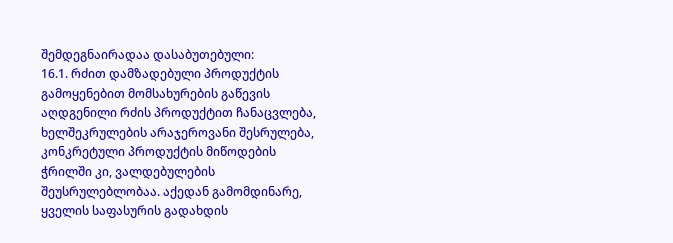შემდეგნაირადაა დასაბუთებული:
16.1. რძით დამზადებული პროდუქტის გამოყენებით მომსახურების გაწევის აღდგენილი რძის პროდუქტით ჩანაცვლება, ხელშეკრულების არაჯეროვანი შესრულება, კონკრეტული პროდუქტის მიწოდების ჭრილში კი, ვალდებულების შეუსრულებლობაა. აქედან გამომდინარე, ყველის საფასურის გადახდის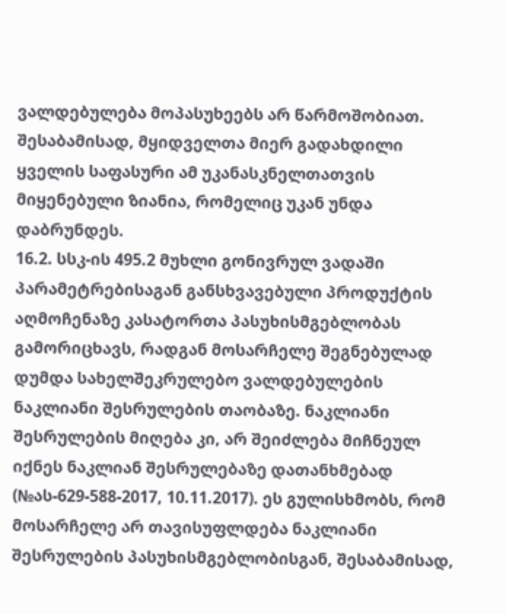ვალდებულება მოპასუხეებს არ წარმოშობიათ. შესაბამისად, მყიდველთა მიერ გადახდილი ყველის საფასური ამ უკანასკნელთათვის მიყენებული ზიანია, რომელიც უკან უნდა დაბრუნდეს.
16.2. სსკ-ის 495.2 მუხლი გონივრულ ვადაში პარამეტრებისაგან განსხვავებული პროდუქტის აღმოჩენაზე კასატორთა პასუხისმგებლობას გამორიცხავს, რადგან მოსარჩელე შეგნებულად დუმდა სახელშეკრულებო ვალდებულების ნაკლიანი შესრულების თაობაზე. ნაკლიანი შესრულების მიღება კი, არ შეიძლება მიჩნეულ იქნეს ნაკლიან შესრულებაზე დათანხმებად (№ას-629-588-2017, 10.11.2017). ეს გულისხმობს, რომ მოსარჩელე არ თავისუფლდება ნაკლიანი შესრულების პასუხისმგებლობისგან, შესაბამისად,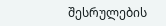შესრულების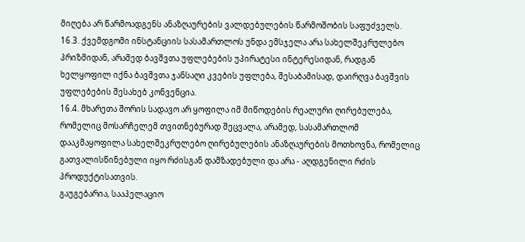მიღება არ წარმოადგენს ანაზღაურების ვალდებულების წარმოშობის საფუძველს.
16.3. ქვემდგომი ინსტანციის სასამართლოს უნდა ემსჯელა არა სახელშეკრულებო პრიზმიდან, არამედ ბავშვთა უფლებების უპირატესი ინტერესიდან, რადგან ხელყოფილ იქნა ბავშვთა ჯანსაღი კვების უფლება, შესაბამისად, დაირღვა ბავშვის უფლებების შესახებ კონვენცია.
16.4. მხარეთა შორის სადავო არ ყოფილა იმ მიწოდების რეალური ღირებულება, რომელიც მოსარჩელემ თვითნებურად შეცვალა, არამედ, სასამართლომ დააკმაყოფილა სახელშეკრულებო ღირებულების ანაზღაურების მოთხოვნა, რომელიც გათვალისწინებული იყო რძისგან დამზადებული და არა - აღდგენილი რძის პროდუქტისათვის.
გაუგებარია, სააპელაციო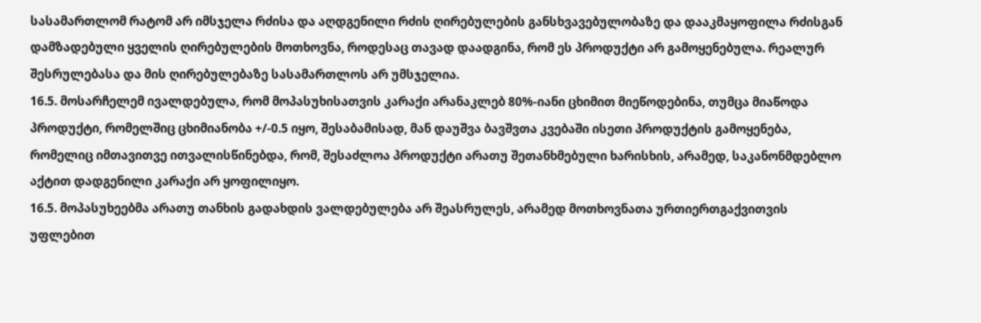სასამართლომ რატომ არ იმსჯელა რძისა და აღდგენილი რძის ღირებულების განსხვავებულობაზე და დააკმაყოფილა რძისგან დამზადებული ყველის ღირებულების მოთხოვნა, როდესაც თავად დაადგინა, რომ ეს პროდუქტი არ გამოყენებულა. რეალურ შესრულებასა და მის ღირებულებაზე სასამართლოს არ უმსჯელია.
16.5. მოსარჩელემ ივალდებულა, რომ მოპასუხისათვის კარაქი არანაკლებ 80%-იანი ცხიმით მიეწოდებინა, თუმცა მიაწოდა პროდუქტი, რომელშიც ცხიმიანობა +/-0.5 იყო, შესაბამისად, მან დაუშვა ბავშვთა კვებაში ისეთი პროდუქტის გამოყენება, რომელიც იმთავითვე ითვალისწინებდა, რომ, შესაძლოა პროდუქტი არათუ შეთანხმებული ხარისხის, არამედ, საკანონმდებლო აქტით დადგენილი კარაქი არ ყოფილიყო.
16.5. მოპასუხეებმა არათუ თანხის გადახდის ვალდებულება არ შეასრულეს, არამედ მოთხოვნათა ურთიერთგაქვითვის უფლებით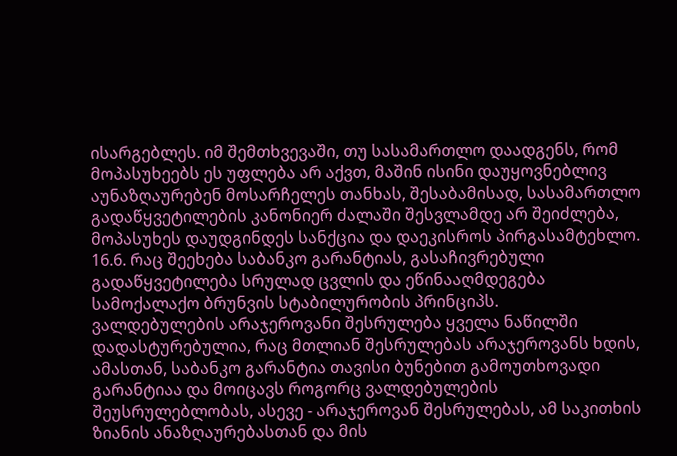ისარგებლეს. იმ შემთხვევაში, თუ სასამართლო დაადგენს, რომ მოპასუხეებს ეს უფლება არ აქვთ, მაშინ ისინი დაუყოვნებლივ აუნაზღაურებენ მოსარჩელეს თანხას, შესაბამისად, სასამართლო გადაწყვეტილების კანონიერ ძალაში შესვლამდე არ შეიძლება, მოპასუხეს დაუდგინდეს სანქცია და დაეკისროს პირგასამტეხლო.
16.6. რაც შეეხება საბანკო გარანტიას, გასაჩივრებული გადაწყვეტილება სრულად ცვლის და ეწინააღმდეგება სამოქალაქო ბრუნვის სტაბილურობის პრინციპს.
ვალდებულების არაჯეროვანი შესრულება ყველა ნაწილში დადასტურებულია, რაც მთლიან შესრულებას არაჯეროვანს ხდის, ამასთან, საბანკო გარანტია თავისი ბუნებით გამოუთხოვადი გარანტიაა და მოიცავს როგორც ვალდებულების შეუსრულებლობას, ასევე - არაჯეროვან შესრულებას, ამ საკითხის ზიანის ანაზღაურებასთან და მის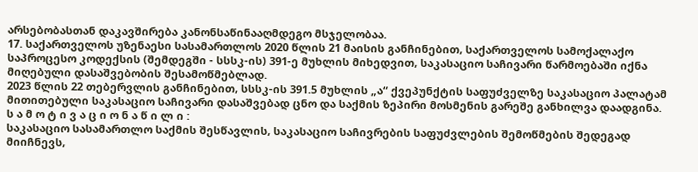არსებობასთან დაკავშირება კანონსაწინააღმდეგო მსჯელობაა.
17. საქართველოს უზენაესი სასამართლოს 2020 წლის 21 მაისის განჩინებით, საქართველოს სამოქალაქო საპროცესო კოდექსის (შემდეგში - სსსკ-ის) 391-ე მუხლის მიხედვით, საკასაციო საჩივარი წარმოებაში იქნა მიღებული დასაშვებობის შესამოწმებლად.
2023 წლის 22 თებერვლის განჩინებით, სსსკ-ის 391.5 მუხლის „ა“ ქვეპუნქტის საფუძველზე საკასაციო პალატამ მითითებული საკასაციო საჩივარი დასაშვებად ცნო და საქმის ზეპირი მოსმენის გარეშე განხილვა დაადგინა.
ს ა მ ო ტ ი ვ ა ც ი ო ნ ა წ ი ლ ი :
საკასაციო სასამართლო საქმის შესწავლის, საკასაციო საჩივრების საფუძვლების შემოწმების შედეგად მიიჩნევს,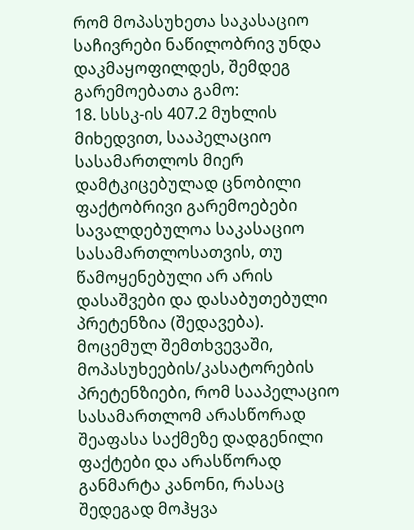რომ მოპასუხეთა საკასაციო საჩივრები ნაწილობრივ უნდა დაკმაყოფილდეს, შემდეგ გარემოებათა გამო:
18. სსსკ-ის 407.2 მუხლის მიხედვით, სააპელაციო სასამართლოს მიერ დამტკიცებულად ცნობილი ფაქტობრივი გარემოებები სავალდებულოა საკასაციო სასამართლოსათვის, თუ წამოყენებული არ არის დასაშვები და დასაბუთებული პრეტენზია (შედავება).
მოცემულ შემთხვევაში, მოპასუხეების/კასატორების პრეტენზიები, რომ სააპელაციო სასამართლომ არასწორად შეაფასა საქმეზე დადგენილი ფაქტები და არასწორად განმარტა კანონი, რასაც შედეგად მოჰყვა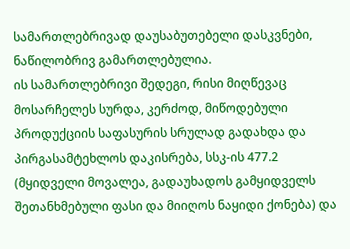სამართლებრივად დაუსაბუთებელი დასკვნები, ნაწილობრივ გამართლებულია.
ის სამართლებრივი შედეგი, რისი მიღწევაც მოსარჩელეს სურდა, კერძოდ, მიწოდებული პროდუქციის საფასურის სრულად გადახდა და პირგასამტეხლოს დაკისრება, სსკ-ის 477.2 (მყიდველი მოვალეა, გადაუხადოს გამყიდველს შეთანხმებული ფასი და მიიღოს ნაყიდი ქონება) და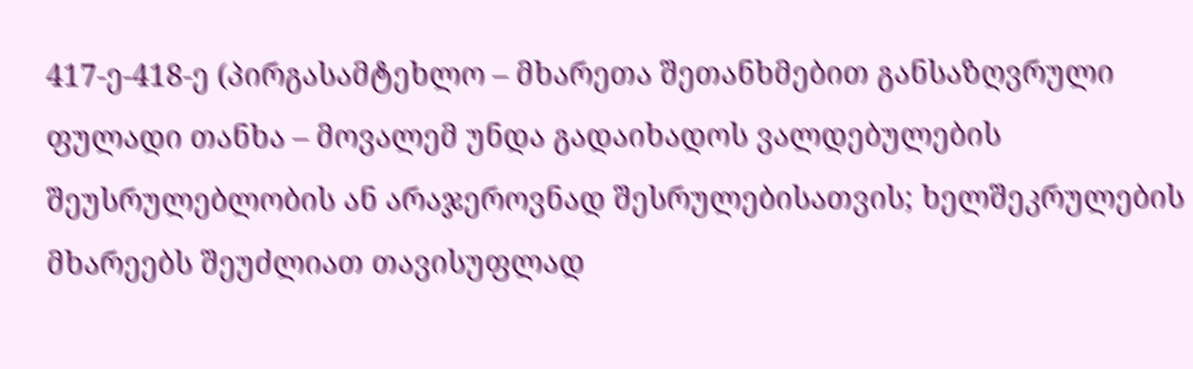417-ე-418-ე (პირგასამტეხლო – მხარეთა შეთანხმებით განსაზღვრული ფულადი თანხა – მოვალემ უნდა გადაიხადოს ვალდებულების შეუსრულებლობის ან არაჯეროვნად შესრულებისათვის; ხელშეკრულების მხარეებს შეუძლიათ თავისუფლად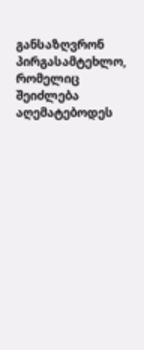განსაზღვრონ პირგასამტეხლო, რომელიც შეიძლება აღემატებოდეს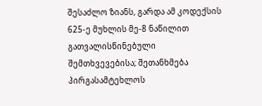შესაძლო ზიანს, გარდა ამ კოდექსის 625-ე მუხლის მე-8 ნაწილით გათვალისწინებული შემთხვევებისა; შეთანხმება პირგასამტეხლოს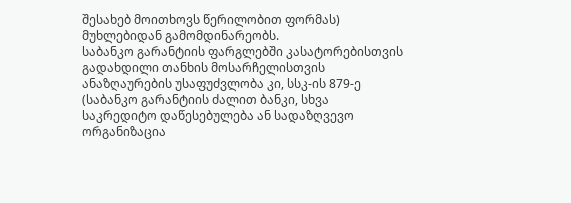შესახებ მოითხოვს წერილობით ფორმას) მუხლებიდან გამომდინარეობს.
საბანკო გარანტიის ფარგლებში კასატორებისთვის გადახდილი თანხის მოსარჩელისთვის ანაზღაურების უსაფუძვლობა კი, სსკ-ის 879-ე (საბანკო გარანტიის ძალით ბანკი, სხვა საკრედიტო დაწესებულება ან სადაზღვევო ორგანიზაცია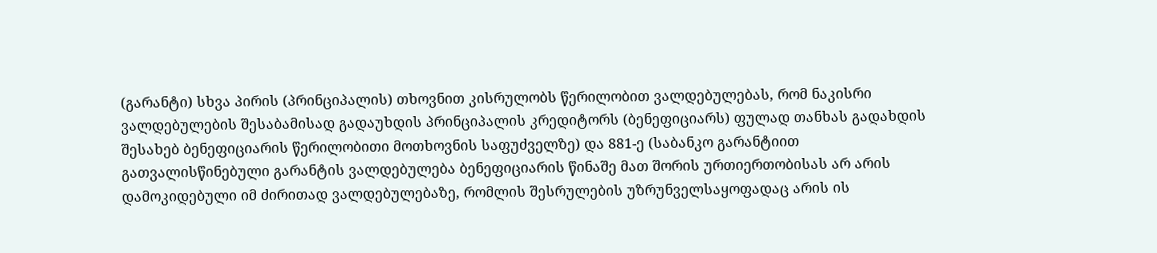(გარანტი) სხვა პირის (პრინციპალის) თხოვნით კისრულობს წერილობით ვალდებულებას, რომ ნაკისრი ვალდებულების შესაბამისად გადაუხდის პრინციპალის კრედიტორს (ბენეფიციარს) ფულად თანხას გადახდის შესახებ ბენეფიციარის წერილობითი მოთხოვნის საფუძველზე) და 881-ე (საბანკო გარანტიით გათვალისწინებული გარანტის ვალდებულება ბენეფიციარის წინაშე მათ შორის ურთიერთობისას არ არის დამოკიდებული იმ ძირითად ვალდებულებაზე, რომლის შესრულების უზრუნველსაყოფადაც არის ის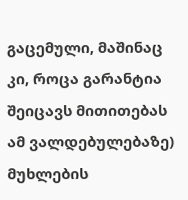გაცემული, მაშინაც კი, როცა გარანტია შეიცავს მითითებას ამ ვალდებულებაზე) მუხლების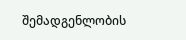შემადგენლობის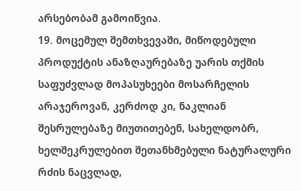არსებობამ გამოიწვია.
19. მოცემულ შემთხვევაში, მიწოდებული პროდუქტის ანაზღაურებაზე უარის თქმის საფუძვლად მოპასუხეები მოსარჩელის არაჯეროვან, კერძოდ კი, ნაკლიან შესრულებაზე მიუთითებენ, სახელდობრ, ხელშეკრულებით შეთანხმებული ნატურალური რძის ნაცვლად,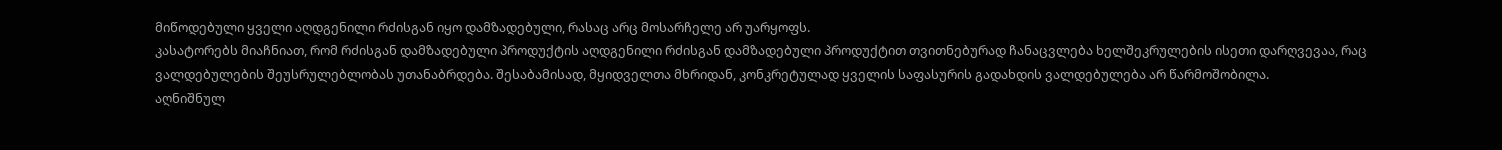მიწოდებული ყველი აღდგენილი რძისგან იყო დამზადებული, რასაც არც მოსარჩელე არ უარყოფს.
კასატორებს მიაჩნიათ, რომ რძისგან დამზადებული პროდუქტის აღდგენილი რძისგან დამზადებული პროდუქტით თვითნებურად ჩანაცვლება ხელშეკრულების ისეთი დარღვევაა, რაც ვალდებულების შეუსრულებლობას უთანაბრდება. შესაბამისად, მყიდველთა მხრიდან, კონკრეტულად ყველის საფასურის გადახდის ვალდებულება არ წარმოშობილა.
აღნიშნულ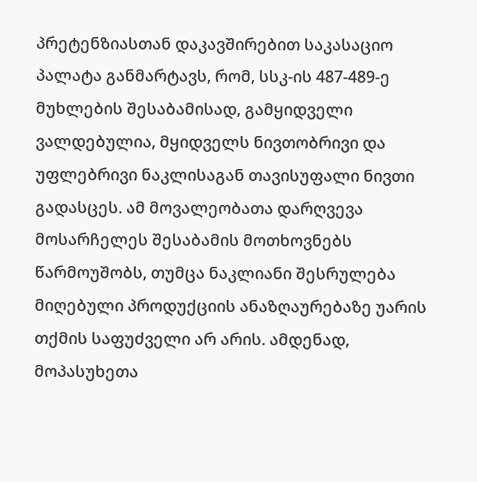პრეტენზიასთან დაკავშირებით საკასაციო პალატა განმარტავს, რომ, სსკ-ის 487-489-ე მუხლების შესაბამისად, გამყიდველი ვალდებულია, მყიდველს ნივთობრივი და უფლებრივი ნაკლისაგან თავისუფალი ნივთი გადასცეს. ამ მოვალეობათა დარღვევა მოსარჩელეს შესაბამის მოთხოვნებს წარმოუშობს, თუმცა ნაკლიანი შესრულება მიღებული პროდუქციის ანაზღაურებაზე უარის თქმის საფუძველი არ არის. ამდენად, მოპასუხეთა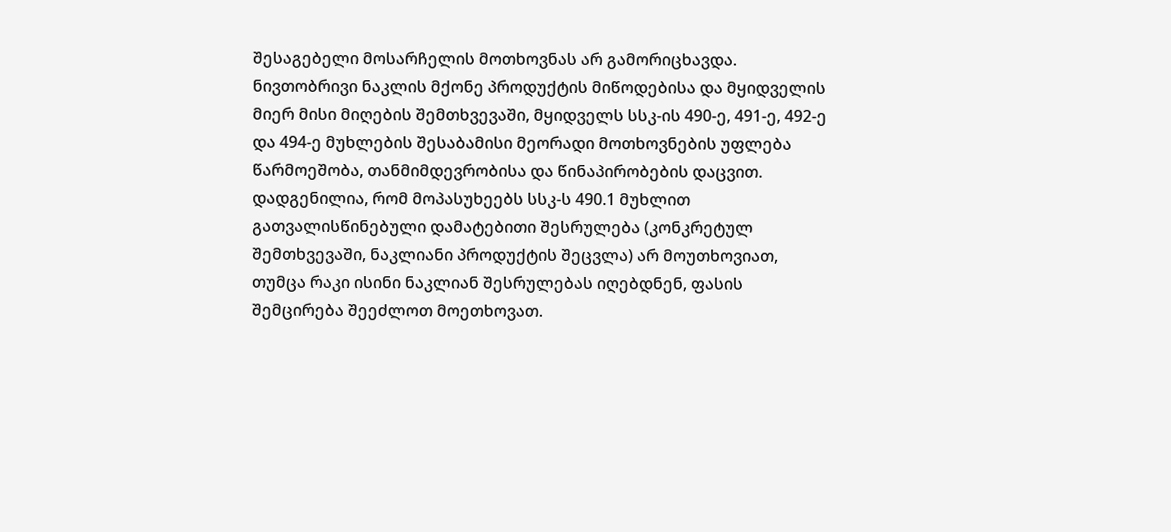შესაგებელი მოსარჩელის მოთხოვნას არ გამორიცხავდა.
ნივთობრივი ნაკლის მქონე პროდუქტის მიწოდებისა და მყიდველის მიერ მისი მიღების შემთხვევაში, მყიდველს სსკ-ის 490-ე, 491-ე, 492-ე და 494-ე მუხლების შესაბამისი მეორადი მოთხოვნების უფლება წარმოეშობა, თანმიმდევრობისა და წინაპირობების დაცვით.
დადგენილია, რომ მოპასუხეებს სსკ-ს 490.1 მუხლით გათვალისწინებული დამატებითი შესრულება (კონკრეტულ შემთხვევაში, ნაკლიანი პროდუქტის შეცვლა) არ მოუთხოვიათ, თუმცა რაკი ისინი ნაკლიან შესრულებას იღებდნენ, ფასის შემცირება შეეძლოთ მოეთხოვათ.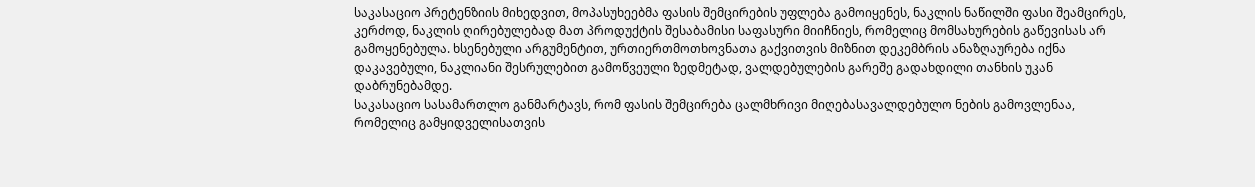საკასაციო პრეტენზიის მიხედვით, მოპასუხეებმა ფასის შემცირების უფლება გამოიყენეს, ნაკლის ნაწილში ფასი შეამცირეს, კერძოდ, ნაკლის ღირებულებად მათ პროდუქტის შესაბამისი საფასური მიიჩნიეს, რომელიც მომსახურების გაწევისას არ გამოყენებულა. ხსენებული არგუმენტით, ურთიერთმოთხოვნათა გაქვითვის მიზნით დეკემბრის ანაზღაურება იქნა დაკავებული, ნაკლიანი შესრულებით გამოწვეული ზედმეტად, ვალდებულების გარეშე გადახდილი თანხის უკან დაბრუნებამდე.
საკასაციო სასამართლო განმარტავს, რომ ფასის შემცირება ცალმხრივი მიღებასავალდებულო ნების გამოვლენაა, რომელიც გამყიდველისათვის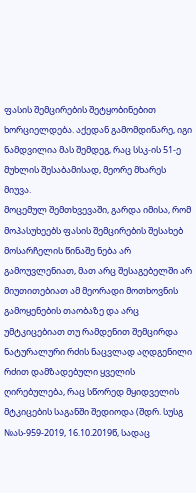ფასის შემცირების შეტყობინებით ხორციელდება. აქედან გამომდინარე, იგი ნამდვილია მას შემდეგ, რაც სსკ-ის 51-ე მუხლის შესაბამისად, მეორე მხარეს მიუვა.
მოცემულ შემთხვევაში, გარდა იმისა, რომ მოპასუხეებს ფასის შემცირების შესახებ მოსარჩელის წინაშე ნება არ გამოუვლენიათ, მათ არც შესაგებელში არ მიუთითებიათ ამ მეორადი მოთხოვნის გამოყენების თაობაზე და არც უმტკიცებიათ თუ რამდენით შემცირდა ნატურალური რძის ნაცვლად აღდგენილი რძით დამზადებული ყველის ღირებულება, რაც სწორედ მყიდველის მტკიცების საგანში შედიოდა (შდრ. სუსგ №ას-959-2019, 16.10.2019წ, სადაც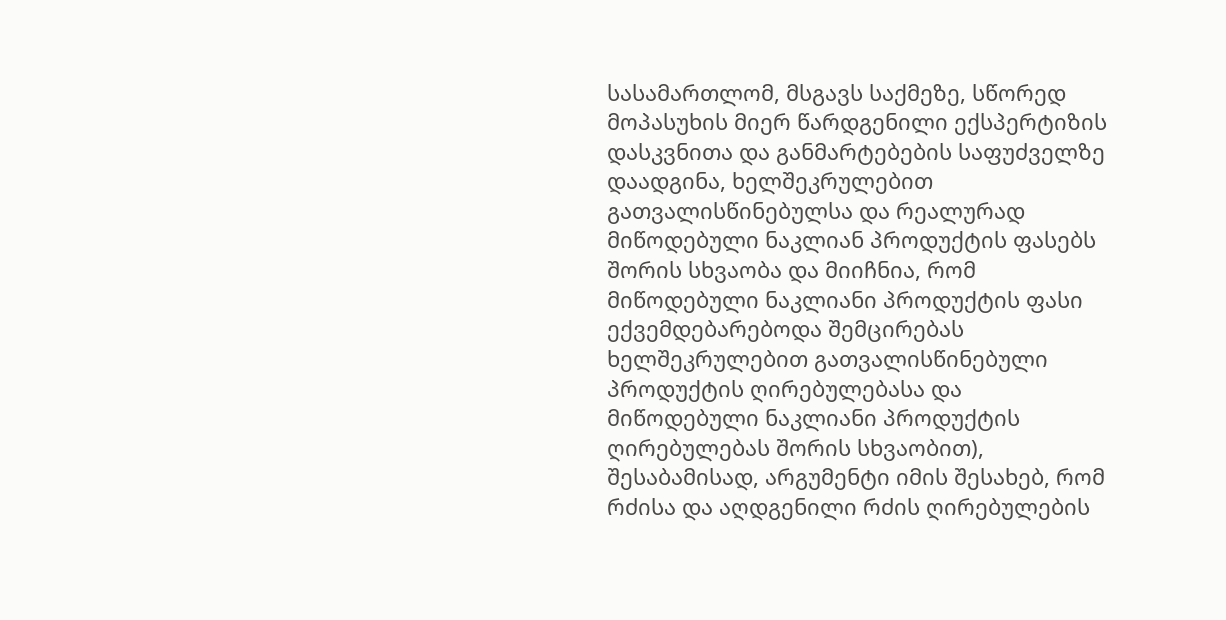სასამართლომ, მსგავს საქმეზე, სწორედ მოპასუხის მიერ წარდგენილი ექსპერტიზის დასკვნითა და განმარტებების საფუძველზე დაადგინა, ხელშეკრულებით გათვალისწინებულსა და რეალურად მიწოდებული ნაკლიან პროდუქტის ფასებს შორის სხვაობა და მიიჩნია, რომ მიწოდებული ნაკლიანი პროდუქტის ფასი ექვემდებარებოდა შემცირებას ხელშეკრულებით გათვალისწინებული პროდუქტის ღირებულებასა და მიწოდებული ნაკლიანი პროდუქტის ღირებულებას შორის სხვაობით), შესაბამისად, არგუმენტი იმის შესახებ, რომ რძისა და აღდგენილი რძის ღირებულების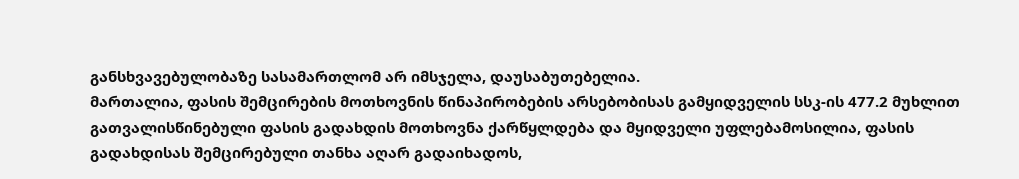განსხვავებულობაზე სასამართლომ არ იმსჯელა, დაუსაბუთებელია.
მართალია, ფასის შემცირების მოთხოვნის წინაპირობების არსებობისას გამყიდველის სსკ-ის 477.2 მუხლით გათვალისწინებული ფასის გადახდის მოთხოვნა ქარწყლდება და მყიდველი უფლებამოსილია, ფასის გადახდისას შემცირებული თანხა აღარ გადაიხადოს,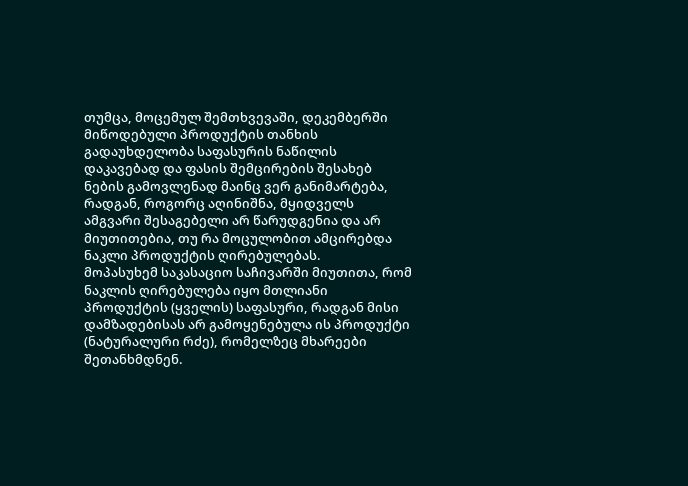თუმცა, მოცემულ შემთხვევაში, დეკემბერში მიწოდებული პროდუქტის თანხის გადაუხდელობა საფასურის ნაწილის დაკავებად და ფასის შემცირების შესახებ ნების გამოვლენად მაინც ვერ განიმარტება, რადგან, როგორც აღინიშნა, მყიდველს ამგვარი შესაგებელი არ წარუდგენია და არ მიუთითებია, თუ რა მოცულობით ამცირებდა ნაკლი პროდუქტის ღირებულებას.
მოპასუხემ საკასაციო საჩივარში მიუთითა, რომ ნაკლის ღირებულება იყო მთლიანი პროდუქტის (ყველის) საფასური, რადგან მისი დამზადებისას არ გამოყენებულა ის პროდუქტი (ნატურალური რძე), რომელზეც მხარეები შეთანხმდნენ.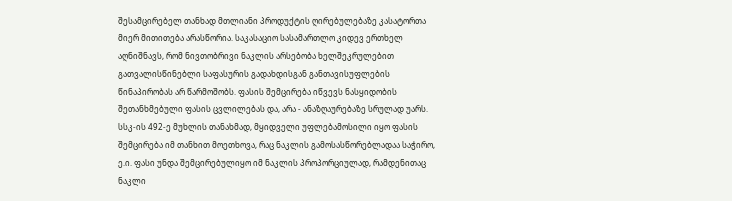შესამცირებელ თანხად მთლიანი პროდუქტის ღირებულებაზე კასატორთა მიერ მითითება არასწორია. საკასაციო სასამართლო კიდევ ერთხელ აღნიშნავს, რომ ნივთობრივი ნაკლის არსებობა ხელშეკრულებით გათვალისწინებლი საფასურის გადახდისგან განთავისუფლების წინაპირობას არ წარმოშობს. ფასის შემცირება იწვევს ნასყიდობის შეთანხმებული ფასის ცვლილებას და, არა - ანაზღაურებაზე სრულად უარს.
სსკ-ის 492-ე მუხლის თანახმად, მყიდველი უფლებამოსილი იყო ფასის შემცირება იმ თანხით მოეთხოვა, რაც ნაკლის გამოსასწორებლადაა საჭირო, ე.ი. ფასი უნდა შემცირებულიყო იმ ნაკლის პროპორციულად, რამდენითაც ნაკლი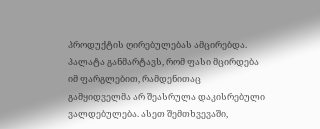პროდუქტის ღირებულებას ამცირებდა. პალატა განმარტავს, რომ ფასი მცირდება იმ ფარგლებით, რამდენითაც გამყიდველმა არ შეასრულა დაკისრებული ვალდებულება. ასეთ შემთხვევაში,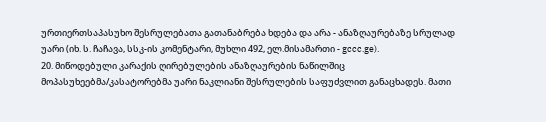ურთიერთსაპასუხო შესრულებათა გათანაბრება ხდება და არა - ანაზღაურებაზე სრულად უარი (იხ. ს. ჩაჩავა, სსკ-ის კომენტარი, მუხლი 492, ელ.მისამართი - gccc.ge).
20. მიწოდებული კარაქის ღირებულების ანაზღაურების ნაწილშიც მოპასუხეებმა/კასატორებმა უარი ნაკლიანი შესრულების საფუძვლით განაცხადეს. მათი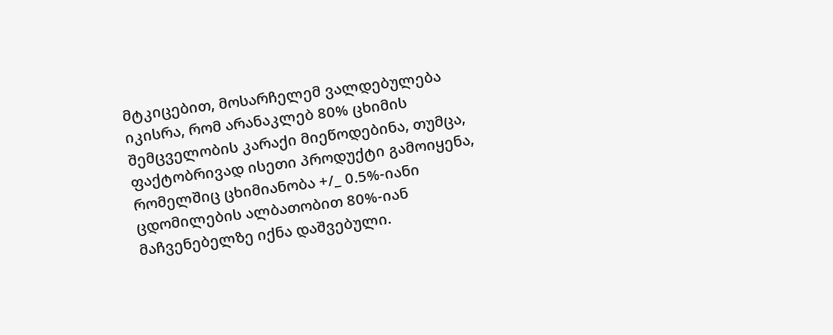მტკიცებით, მოსარჩელემ ვალდებულება იკისრა, რომ არანაკლებ 80% ცხიმის შემცველობის კარაქი მიეწოდებინა, თუმცა, ფაქტობრივად ისეთი პროდუქტი გამოიყენა, რომელშიც ცხიმიანობა +/_ 0.5%-იანი ცდომილების ალბათობით 80%-იან მაჩვენებელზე იქნა დაშვებული.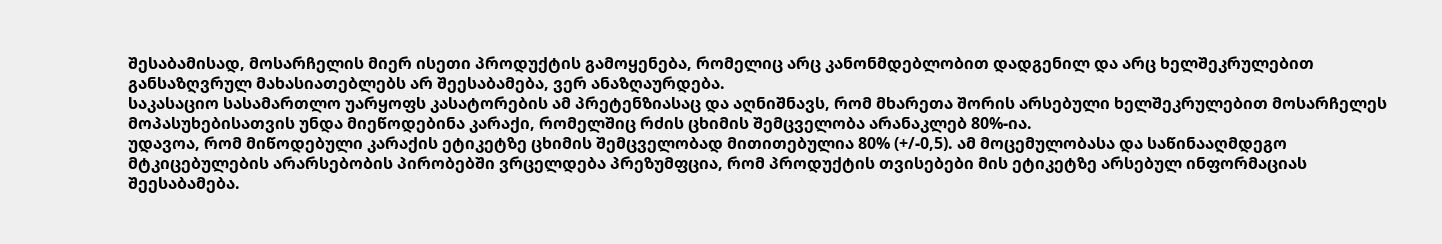შესაბამისად, მოსარჩელის მიერ ისეთი პროდუქტის გამოყენება, რომელიც არც კანონმდებლობით დადგენილ და არც ხელშეკრულებით განსაზღვრულ მახასიათებლებს არ შეესაბამება, ვერ ანაზღაურდება.
საკასაციო სასამართლო უარყოფს კასატორების ამ პრეტენზიასაც და აღნიშნავს, რომ მხარეთა შორის არსებული ხელშეკრულებით მოსარჩელეს მოპასუხებისათვის უნდა მიეწოდებინა კარაქი, რომელშიც რძის ცხიმის შემცველობა არანაკლებ 80%-ია.
უდავოა, რომ მიწოდებული კარაქის ეტიკეტზე ცხიმის შემცველობად მითითებულია 80% (+/-0,5). ამ მოცემულობასა და საწინააღმდეგო მტკიცებულების არარსებობის პირობებში ვრცელდება პრეზუმფცია, რომ პროდუქტის თვისებები მის ეტიკეტზე არსებულ ინფორმაციას შეესაბამება.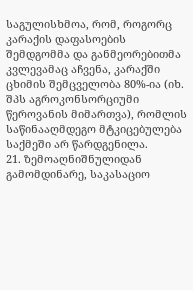საგულისხმოა, რომ, როგორც კარაქის დაფასოების შემდგომმა და განმეორებითმა კვლევამაც აჩვენა, კარაქში ცხიმის შემცველობა 80%-ია (იხ. შპს აგროკონსორციუმი წეროვანის მიმართვა), რომლის საწინააღმდეგო მტკიცებულება საქმეში არ წარდგენილა.
21. ზემოაღნიშნულიდან გამომდინარე, საკასაციო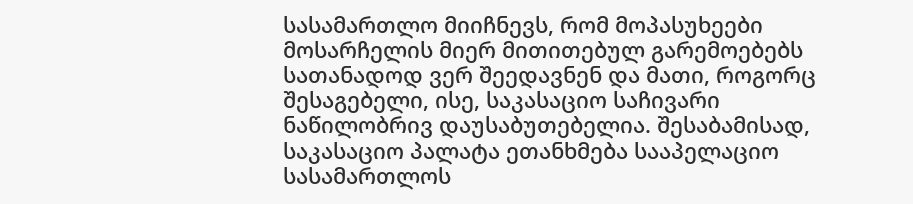სასამართლო მიიჩნევს, რომ მოპასუხეები მოსარჩელის მიერ მითითებულ გარემოებებს სათანადოდ ვერ შეედავნენ და მათი, როგორც შესაგებელი, ისე, საკასაციო საჩივარი ნაწილობრივ დაუსაბუთებელია. შესაბამისად, საკასაციო პალატა ეთანხმება სააპელაციო სასამართლოს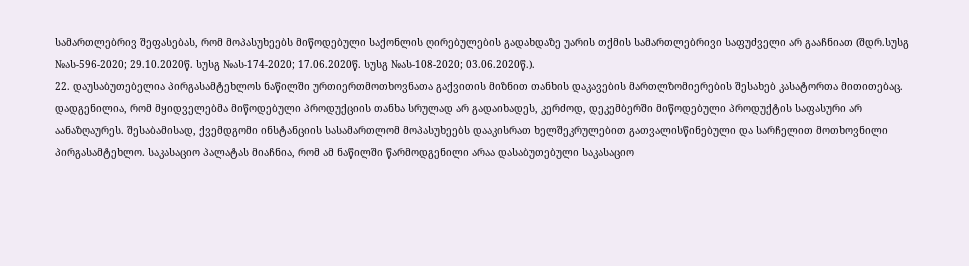სამართლებრივ შეფასებას, რომ მოპასუხეებს მიწოდებული საქონლის ღირებულების გადახდაზე უარის თქმის სამართლებრივი საფუძველი არ გააჩნიათ (შდრ.სუსგ №ას-596-2020; 29.10.2020წ. სუსგ №ას-174-2020; 17.06.2020წ. სუსგ №ას-108-2020; 03.06.2020წ.).
22. დაუსაბუთებელია პირგასამტეხლოს ნაწილში ურთიერთმოთხოვნათა გაქვითის მიზნით თანხის დაკავების მართლზომიერების შესახებ კასატორთა მითითებაც. დადგენილია, რომ მყიდველებმა მიწოდებული პროდუქციის თანხა სრულად არ გადაიხადეს, კერძოდ, დეკემბერში მიწოდებული პროდუქტის საფასური არ აანაზღაურეს. შესაბამისად, ქვემდგომი ინსტანციის სასამართლომ მოპასუხეებს დააკისრათ ხელშეკრულებით გათვალისწინებული და სარჩელით მოთხოვნილი პირგასამტეხლო. საკასაციო პალატას მიაჩნია, რომ ამ ნაწილში წარმოდგენილი არაა დასაბუთებული საკასაციო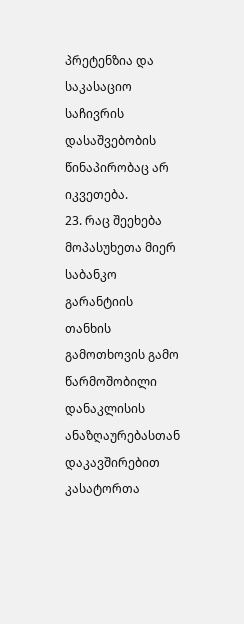პრეტენზია და საკასაციო საჩივრის დასაშვებობის წინაპირობაც არ იკვეთება.
23. რაც შეეხება მოპასუხეთა მიერ საბანკო გარანტიის თანხის გამოთხოვის გამო წარმოშობილი დანაკლისის ანაზღაურებასთან დაკავშირებით კასატორთა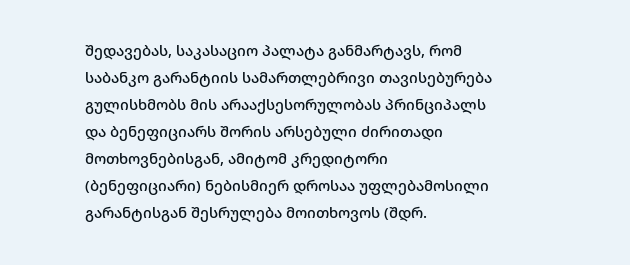შედავებას, საკასაციო პალატა განმარტავს, რომ საბანკო გარანტიის სამართლებრივი თავისებურება გულისხმობს მის არააქსესორულობას პრინციპალს და ბენეფიციარს შორის არსებული ძირითადი მოთხოვნებისგან, ამიტომ კრედიტორი (ბენეფიციარი) ნებისმიერ დროსაა უფლებამოსილი გარანტისგან შესრულება მოითხოვოს (შდრ.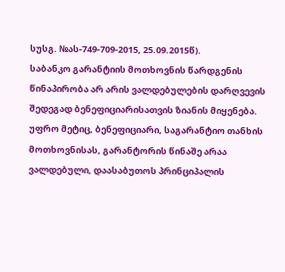სუსგ. №ას-749-709-2015, 25.09.2015წ).
საბანკო გარანტიის მოთხოვნის წარდგენის წინაპირობა არ არის ვალდებულების დარღვევის შედეგად ბენეფიციარისათვის ზიანის მიყენება. უფრო მეტიც, ბენეფიციარი, საგარანტიო თანხის მოთხოვნისას, გარანტორის წინაშე არაა ვალდებული, დაასაბუთოს პრინციპალის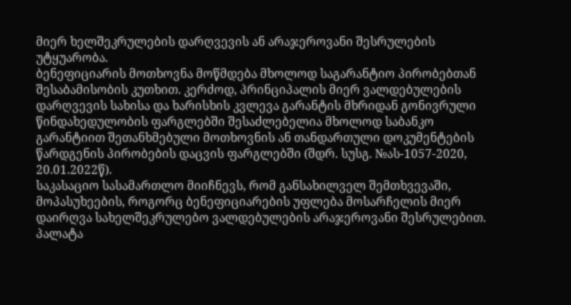მიერ ხელშეკრულების დარღვევის ან არაჯეროვანი შესრულების უტყუარობა.
ბენეფიციარის მოთხოვნა მოწმდება მხოლოდ საგარანტიო პირობებთან შესაბამისობის კუთხით. კერძოდ, პრინციპალის მიერ ვალდებულების დარღვევის სახისა და ხარისხის კვლევა გარანტის მხრიდან გონივრული წინდახედულობის ფარგლებში შესაძლებელია მხოლოდ საბანკო გარანტიით შეთანხმებული მოთხოვნის ან თანდართული დოკუმენტების წარდგენის პირობების დაცვის ფარგლებში (შდრ. სუსგ. №ას-1057-2020, 20.01.2022წ).
საკასაციო სასამართლო მიიჩნევს, რომ განსახილველ შემთხვევაში, მოპასუხეების, როგორც ბენეფიციარების უფლება მოსარჩელის მიერ დაირღვა სახელშეკრულებო ვალდებულების არაჯეროვანი შესრულებით. პალატა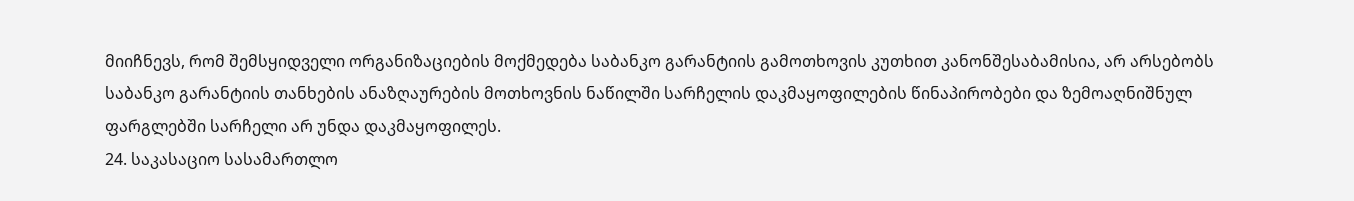მიიჩნევს, რომ შემსყიდველი ორგანიზაციების მოქმედება საბანკო გარანტიის გამოთხოვის კუთხით კანონშესაბამისია, არ არსებობს საბანკო გარანტიის თანხების ანაზღაურების მოთხოვნის ნაწილში სარჩელის დაკმაყოფილების წინაპირობები და ზემოაღნიშნულ ფარგლებში სარჩელი არ უნდა დაკმაყოფილეს.
24. საკასაციო სასამართლო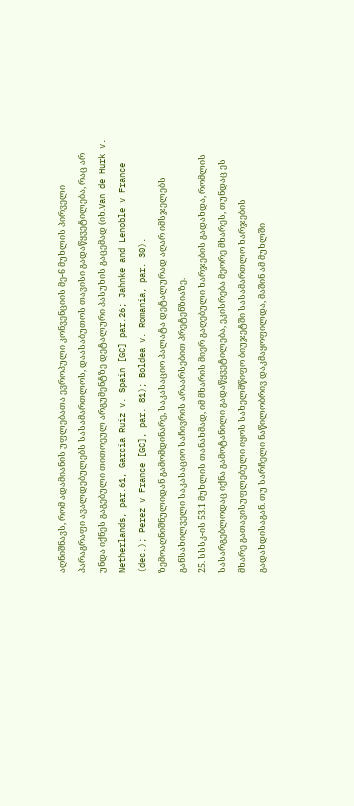აღნიშნავს, რომ ადამიანის უფლებათა ევროპული კონვენციის მე-6 მუხლის პირველი პარაგრაფი ავალდებულებს სასამართლოს, დაასაბუთოს თავისი გადაწყვეტილება, რაც არ უნდა იქნეს გაგებული თითოეულ არგუმენტზე დეტალური პასუხის გაცემად (იხ.Van de Hurk v. Netherlands, par.61, Garcia Ruiz v. Spain [GC] par.26; Jahnke and Lenoble v France (dec.); Perez v France [GC], par. 81); Boldea v. Romania, par. 30).
ზემოაღნიშნულიდან გამომდინარე, საკასაციო პალატა დეტალურად აღარ იმსჯელებს განსახილველი საკასაციო საჩივრის არაარსებით პრეტენზიაზე.
25. სსსკ-ის 53.1 მუხლის თანახმად, იმ მხარის მიერ გაღებული ხარჯების გადახდა, რომლის სასარგებლოდაც იქნა გამოტანილი გადაწყვეტილება, ეკისრება მეორე მხარეს, თუნდაც ეს მხარე გათავისუფლებული იყოს სახელმწიფო ბიუჯეტში სასამართლო ხარჯების გადახდისაგან. თუ სარჩელი ნაწილობრივ დაკმაყოფილდა, მაშინ ამ მუხლში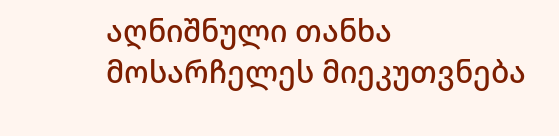აღნიშნული თანხა მოსარჩელეს მიეკუთვნება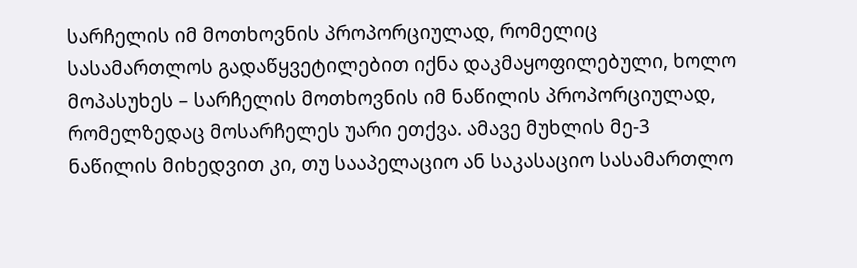სარჩელის იმ მოთხოვნის პროპორციულად, რომელიც სასამართლოს გადაწყვეტილებით იქნა დაკმაყოფილებული, ხოლო მოპასუხეს – სარჩელის მოთხოვნის იმ ნაწილის პროპორციულად, რომელზედაც მოსარჩელეს უარი ეთქვა. ამავე მუხლის მე-3 ნაწილის მიხედვით კი, თუ სააპელაციო ან საკასაციო სასამართლო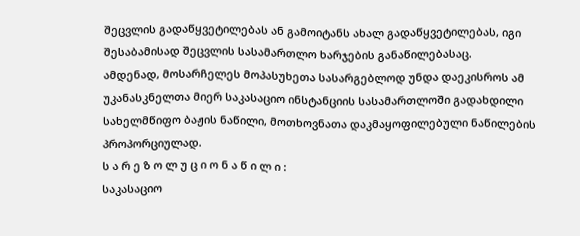შეცვლის გადაწყვეტილებას ან გამოიტანს ახალ გადაწყვეტილებას, იგი შესაბამისად შეცვლის სასამართლო ხარჯების განაწილებასაც.
ამდენად, მოსარჩელეს მოპასუხეთა სასარგებლოდ უნდა დაეკისროს ამ უკანასკნელთა მიერ საკასაციო ინსტანციის სასამართლოში გადახდილი სახელმწიფო ბაჟის ნაწილი, მოთხოვნათა დაკმაყოფილებული ნაწილების პროპორციულად.
ს ა რ ე ზ ო ლ უ ც ი ო ნ ა წ ი ლ ი :
საკასაციო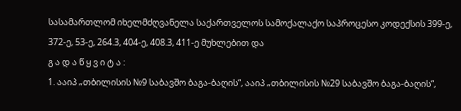სასამართლომ იხელმძღვანელა საქართველოს სამოქალაქო საპროცესო კოდექსის 399-ე, 372-ე, 53-ე, 264.3, 404-ე, 408.3, 411-ე მუხლებით და
გ ა დ ა წ ყ ვ ი ტ ა :
1. ააიპ „თბილისის №9 საბავშო ბაგა-ბაღის“, ააიპ „თბილისის №29 საბავშო ბაგა-ბაღის“,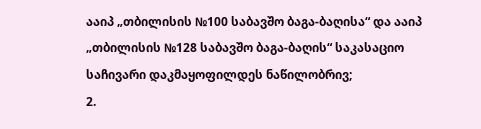ააიპ „თბილისის №100 საბავშო ბაგა-ბაღისა“ და ააიპ „თბილისის №128 საბავშო ბაგა-ბაღის“ საკასაციო საჩივარი დაკმაყოფილდეს ნაწილობრივ;
2.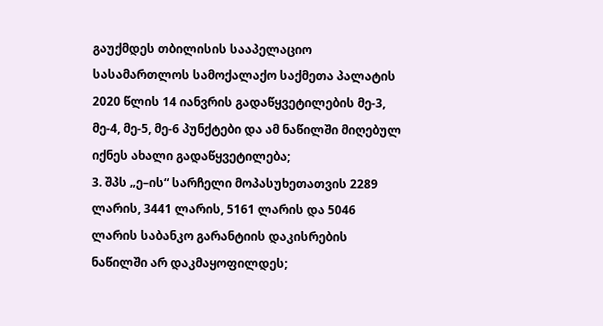გაუქმდეს თბილისის სააპელაციო სასამართლოს სამოქალაქო საქმეთა პალატის 2020 წლის 14 იანვრის გადაწყვეტილების მე-3, მე-4, მე-5, მე-6 პუნქტები და ამ ნაწილში მიღებულ იქნეს ახალი გადაწყვეტილება;
3. შპს „ე–ის“ სარჩელი მოპასუხეთათვის 2289 ლარის, 3441 ლარის, 5161 ლარის და 5046 ლარის საბანკო გარანტიის დაკისრების ნაწილში არ დაკმაყოფილდეს;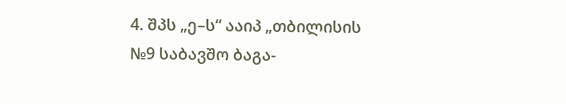4. შპს „ე–ს“ ააიპ „თბილისის №9 საბავშო ბაგა-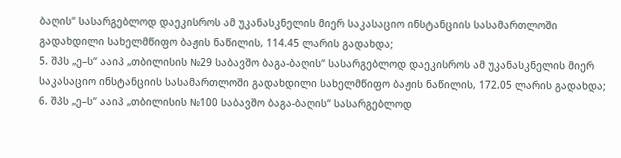ბაღის“ სასარგებლოდ დაეკისროს ამ უკანასკნელის მიერ საკასაციო ინსტანციის სასამართლოში გადახდილი სახელმწიფო ბაჟის ნაწილის, 114.45 ლარის გადახდა;
5. შპს „ე–ს“ ააიპ „თბილისის №29 საბავშო ბაგა-ბაღის“ სასარგებლოდ დაეკისროს ამ უკანასკნელის მიერ საკასაციო ინსტანციის სასამართლოში გადახდილი სახელმწიფო ბაჟის ნაწილის, 172.05 ლარის გადახდა;
6. შპს „ე–ს“ ააიპ „თბილისის №100 საბავშო ბაგა-ბაღის“ სასარგებლოდ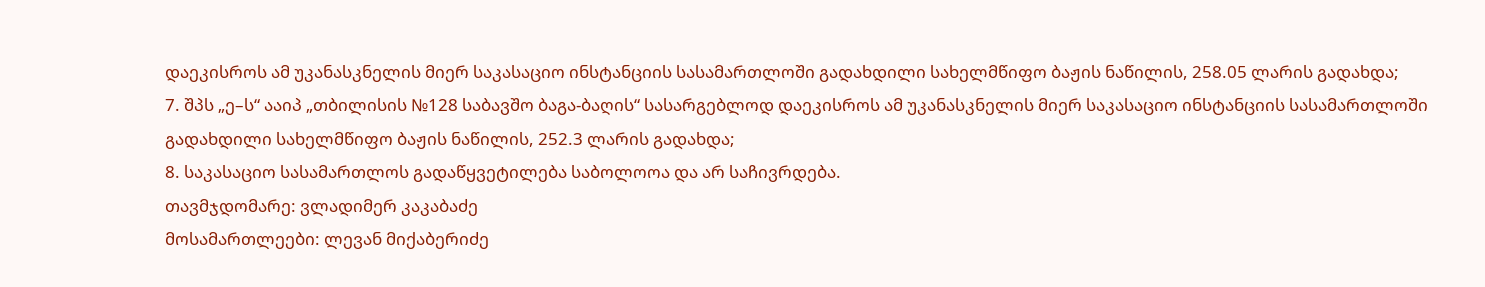დაეკისროს ამ უკანასკნელის მიერ საკასაციო ინსტანციის სასამართლოში გადახდილი სახელმწიფო ბაჟის ნაწილის, 258.05 ლარის გადახდა;
7. შპს „ე–ს“ ააიპ „თბილისის №128 საბავშო ბაგა-ბაღის“ სასარგებლოდ დაეკისროს ამ უკანასკნელის მიერ საკასაციო ინსტანციის სასამართლოში გადახდილი სახელმწიფო ბაჟის ნაწილის, 252.3 ლარის გადახდა;
8. საკასაციო სასამართლოს გადაწყვეტილება საბოლოოა და არ საჩივრდება.
თავმჯდომარე: ვლადიმერ კაკაბაძე
მოსამართლეები: ლევან მიქაბერიძე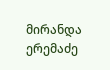მირანდა ერემაძე